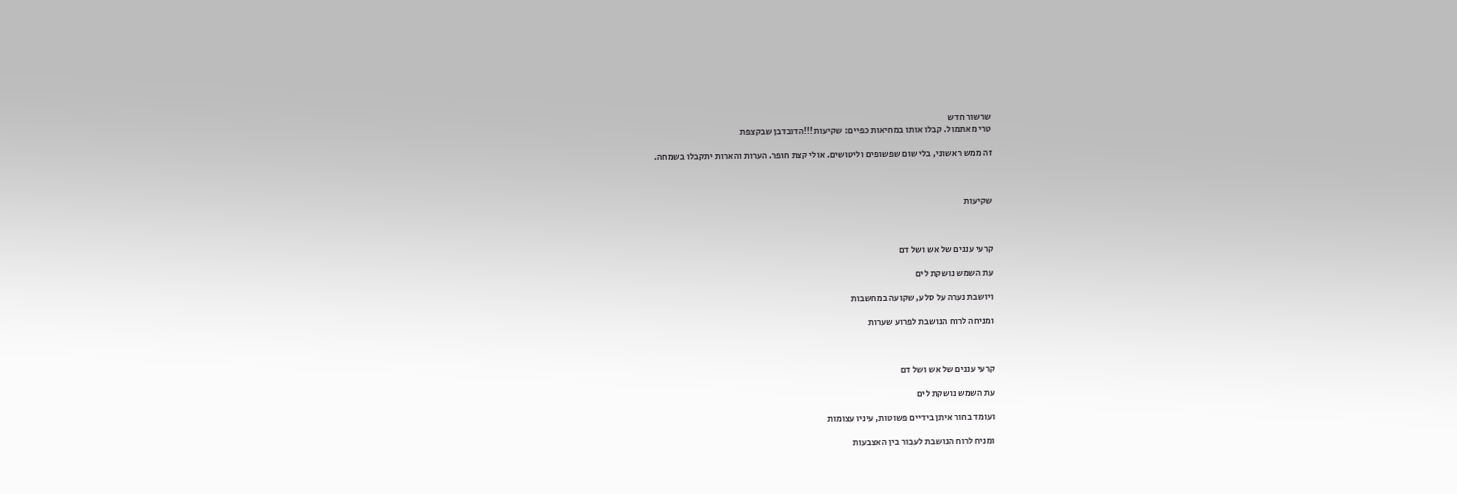שרשור חדש
טרי מאתמול. קבלו אותו במחיאות כפיים: שקיעות!!!הדובדבן שבקצפת

זה ממש ראשוני, בלי שום שפשופים וליטושים. אולי קצת חופר. הערות והארות יתקבלו בשמחה.



שקיעות



קרעי עננים של אש ושל דם

עת השמש נושקת לים

ויושבת נערה על סלע, שקועה במחשבות

ומניחה לרוח הנושבת לפרוע שערות



קרעי עננים של אש ושל דם

עת השמש נושקת לים

ועומד בחור איתן בידיים פשוטות, עיניו עצומות

ומניח לרוח הנושבת לעבור בין האצבעות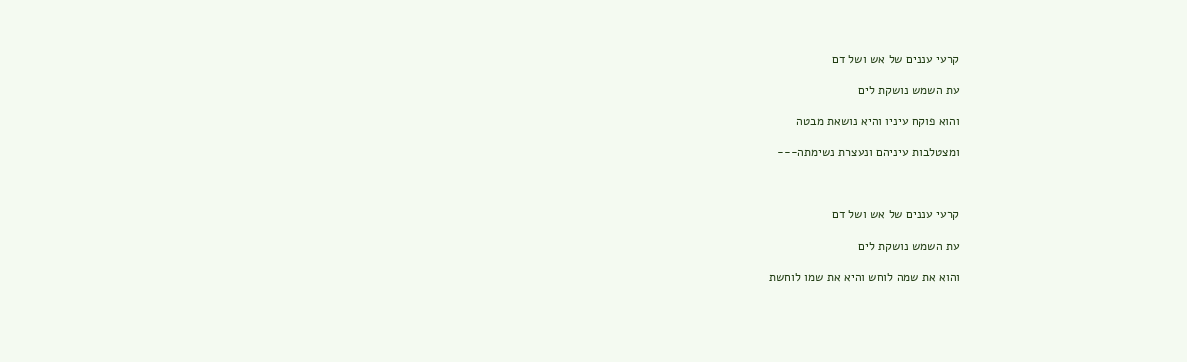קרעי עננים של אש ושל דם

עת השמש נושקת לים

והוא פוקח עיניו והיא נושאת מבטה

ומצטלבות עיניהם ונעצרת נשימתה---



קרעי עננים של אש ושל דם

עת השמש נושקת לים

והוא את שמה לוחש והיא את שמו לוחשת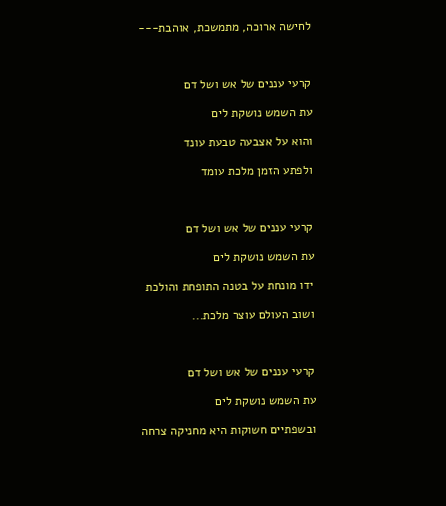לחישה ארוכה, מתמשכת, אוהבת---



קרעי עננים של אש ושל דם

עת השמש נושקת לים

והוא על אצבעה טבעת עונד

ולפתע הזמן מלכת עומד



קרעי עננים של אש ושל דם

עת השמש נושקת לים

ידו מונחת על בטנה התופחת והולכת

ושוב העולם עוצר מלכת...



קרעי עננים של אש ושל דם

עת השמש נושקת לים

ובשפתיים חשוקות היא מחניקה צרחה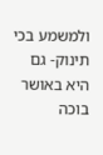ולמשמע בכי תינוק- גם היא באושר בוכה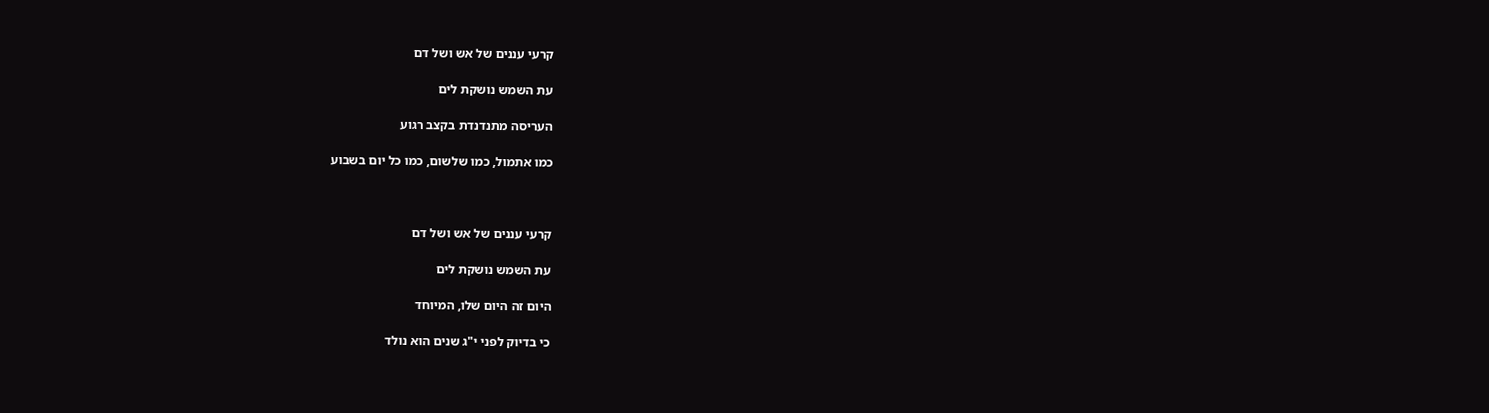קרעי עננים של אש ושל דם

עת השמש נושקת לים

העריסה מתנדנדת בקצב רגוע

כמו אתמול, כמו שלשום, כמו כל יום בשבוע



קרעי עננים של אש ושל דם

עת השמש נושקת לים

היום זה היום שלו, המיוחד

כי בדיוק לפני י"ג שנים הוא נולד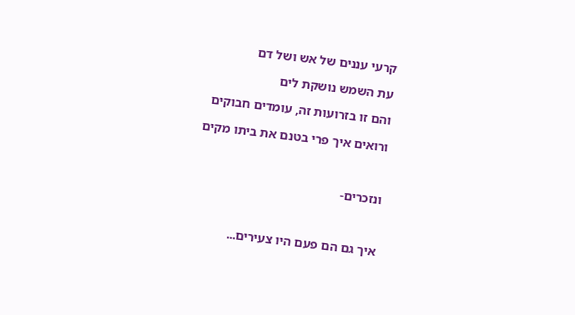קרעי עננים של אש ושל דם

עת השמש נושקת לים

והם זו בזרועות זה, עומדים חבוקים

ורואים איך פרי בטנם את ביתו מקים



ונזכרים-



איך גם הם פעם היו צעירים...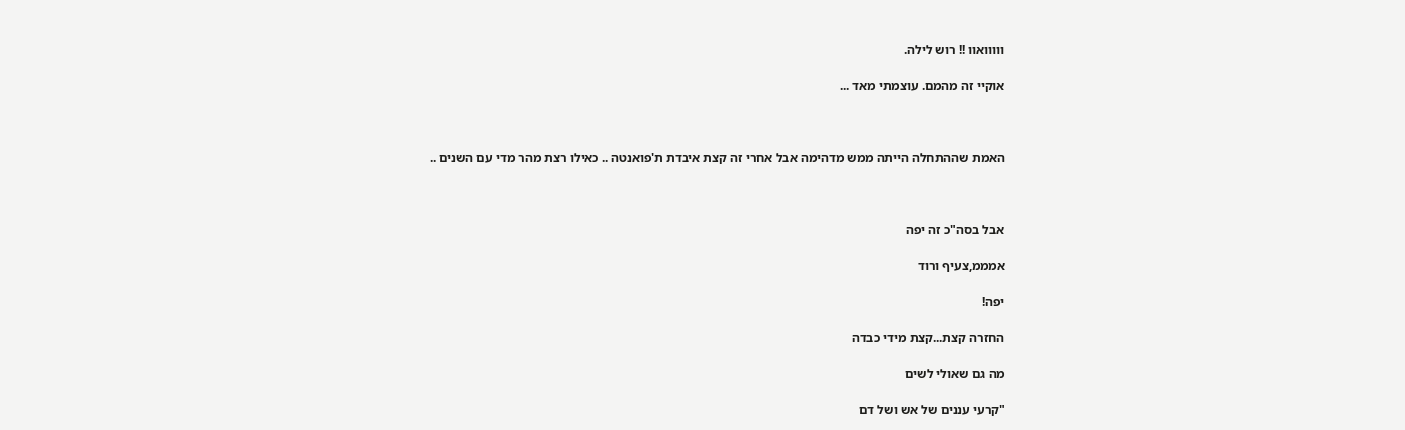ווווואוו !! רוש לילה.

אוקיי זה מהמם. עוצמתי מאד ...



האמת שההתחלה הייתה ממש מדהימה אבל אחרי זה קצת איבדת ת'פואנטה .. כאילו רצת מהר מדי עם השנים ..



אבל בסה"כ זה יפה

אמממ,צעיף ורוד

יפה!

החזרה קצת...קצת מידי כבדה

מה גם שאולי לשים

"קרעי עננים של אש ושל דם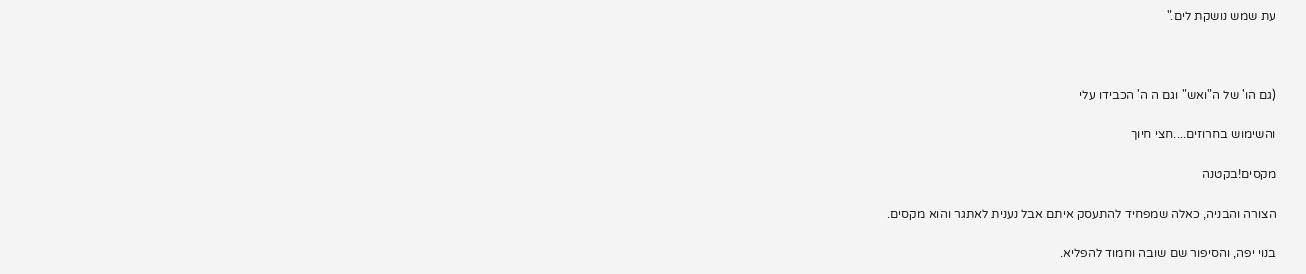עת שמש נושקת לים."



(גם הו' של ה"ואש" וגם ה ה' הכבידו עלי

והשימוש בחרוזים....חצי חיוך

מקסים!בקטנה

הצורה והבניה, כאלה שמפחיד להתעסק איתם אבל נענית לאתגר והוא מקסים.

בנוי יפה, והסיפור שם שובה וחמוד להפליא.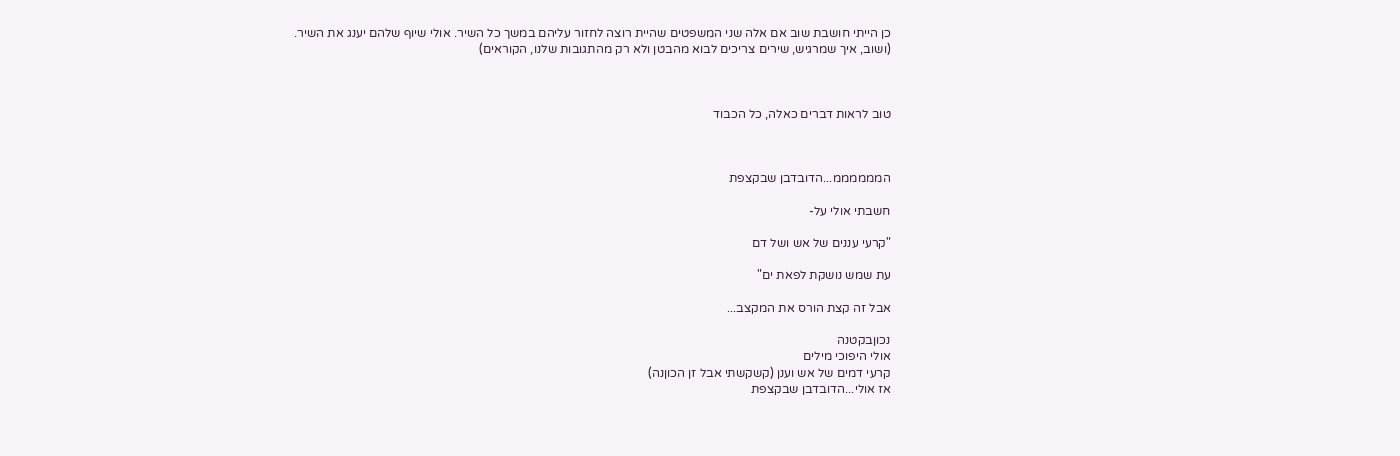כן הייתי חושבת שוב אם אלה שני המשפטים שהיית רוצה לחזור עליהם במשך כל השיר. אולי שיוף שלהם יענג את השיר. (ושוב, איך שמרגיש, שירים צריכים לבוא מהבטן ולא רק מהתגובות שלנו, הקוראים)



טוב לראות דברים כאלה, כל הכבוד



הממממממ...הדובדבן שבקצפת

חשבתי אולי על-

"קרעי עננים של אש ושל דם

עת שמש נושקת לפאת ים"

אבל זה קצת הורס את המקצב...

נכוןבקטנה
אולי היפוכי מילים
קרעי דמים של אש וענן (קשקשתי אבל זן הכוןנה)
אז אולי...הדובדבן שבקצפת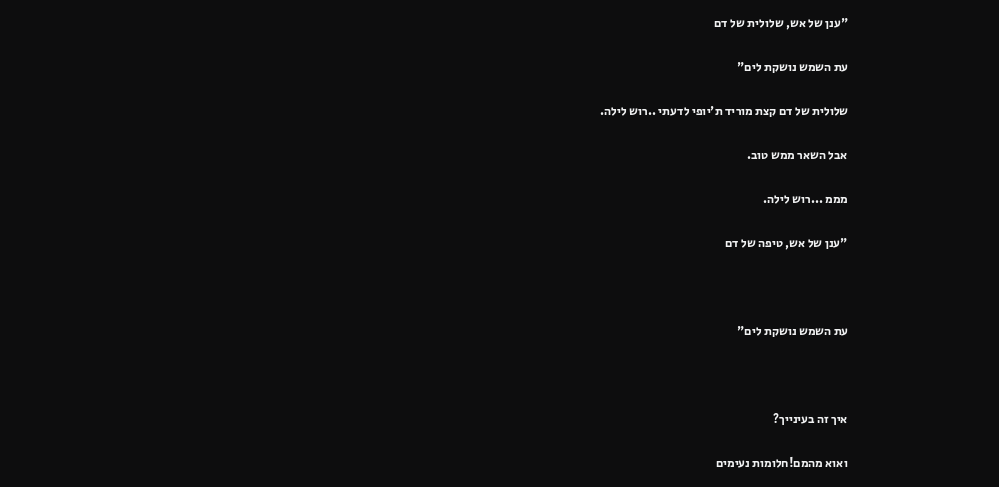"ענן של אש, שלולית של דם

עת השמש נושקת לים"

שלולית של דם קצת מוריד ת'יופי לדעתי ..רוש לילה.

אבל השאר ממש טוב.

מממ ...רוש לילה.

"ענן של אש, טיפה של דם



עת השמש נושקת לים"



איך זה בעינייך?

ואוא מהמם!חלומות נעימים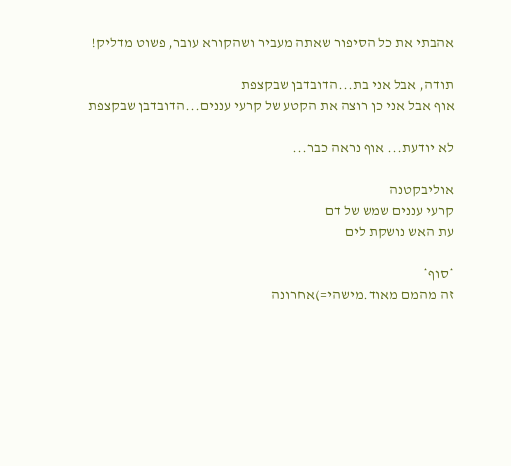אהבתי את כל הסיפור שאתה מעביר ושהקורא עובר, פשוט מדליק!

תודה, אבל אני בת...הדובדבן שבקצפת
אוף אבל אני כן רוצה את הקטע של קרעי עננים...הדובדבן שבקצפת

לא יודעת... אוף נראה כבר...

אוליבקטנה
קרעי עננים שמש של דם
עת האש נושקת לים

*סוף*
זה מהמם מאוד.מישהי=)אחרונה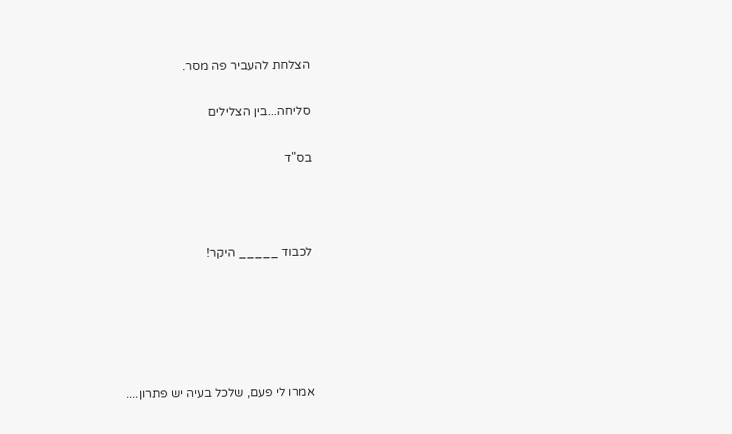הצלחת להעביר פה מסר.

סליחה...בין הצלילים

בס"ד



לכבוד _____ היקר!





אמרו לי פעם, שלכל בעיה יש פתרון....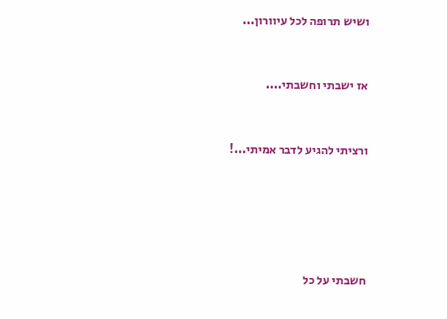ושיש תרופה לכל עיוורון...



אז ישבתי וחשבתי....



ורציתי להגיע לדבר אמיתי...!







חשבתי על כל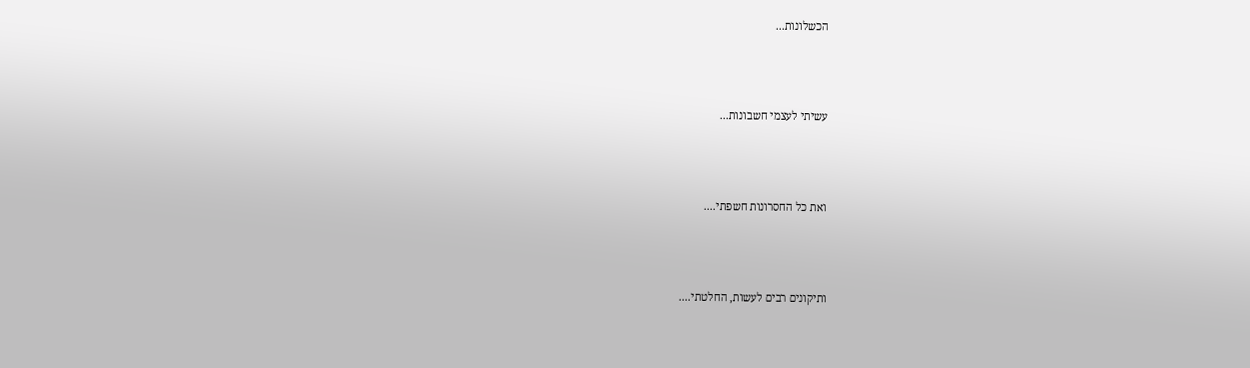הכשלונות...



עשיתי לעצמי חשבונות...



ואת כל החסרונות חשפתי....



ותיקונים רבים לעשות, החלטתי....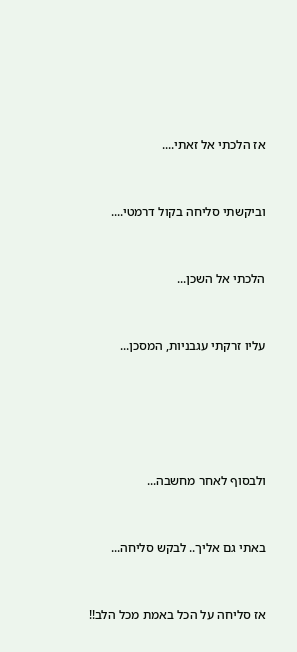אז הלכתי אל זאתי....



וביקשתי סליחה בקול דרמטי....



הלכתי אל השכן...



עליו זרקתי עגבניות, המסכן...







ולבסוף לאחר מחשבה...



באתי גם אליך.. לבקש סליחה...



אז סליחה על הכל באמת מכל הלב!!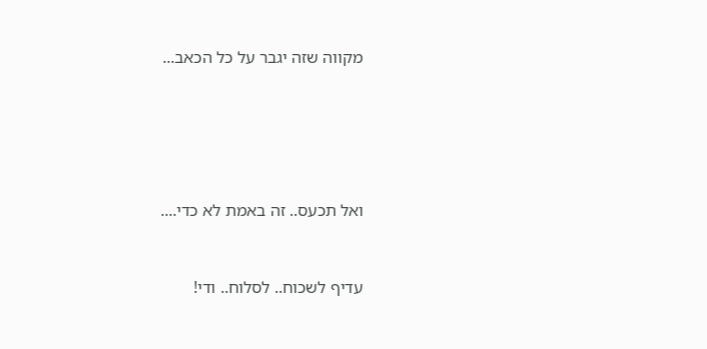מקווה שזה יגבר על כל הכאב...







ואל תכעס.. זה באמת לא כדי....



עדיף לשכוח.. לסלוח.. ודי!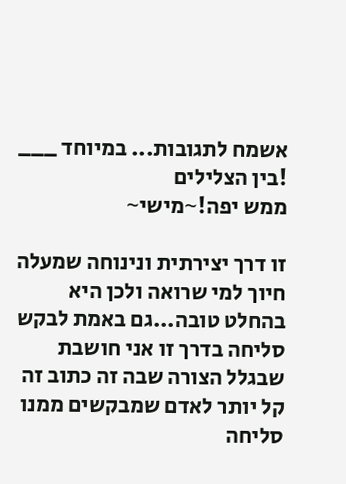אשמח לתגובות... במיוחד ___ !בין הצלילים
ממש יפה!~מישי~

זו דרך יצירתית ונינוחה שמעלה חיוך למי שרואה ולכן היא בהחלט טובה...גם באמת לבקש סליחה בדרך זו אני חושבת שבגלל הצורה שבה זה כתוב זה קל יותר לאדם שמבקשים ממנו סליחה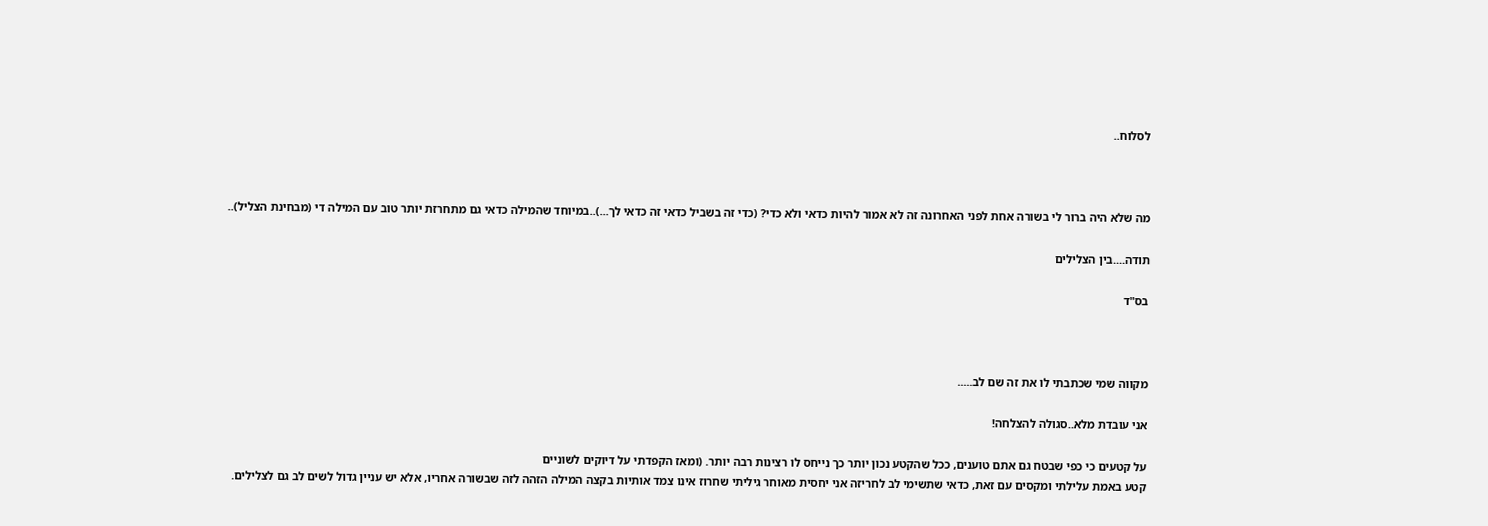לסלוח..



מה שלא היה ברור לי בשורה אחת לפני האחרונה זה לא אמור להיות כדאי ולא כדי? (כדי זה בשביל כדאי זה כדאי לך...)..במיוחד שהמילה כדאי גם מתחרזת יותר טוב עם המילה די (מבחינת הצליל)..

תודה....בין הצלילים

בס"ד



מקווה שמי שכתבתי לו את זה שם לב.....

אני עובדת מלא..סגולה להצלחה!

על קטעים כי כפי שבטח גם אתם טוענים, ככל שהקטע נכון יותר כך נייחס לו רצינות רבה יותר. (ומאז הקפדתי על דיוקים לשוניים
קטע באמת עלילתי ומקסים עם זאת, כדאי שתשימי לב לחריזה אני יחסית מאוחר גיליתי שחרוז אינו צמד אותיות בקצה המילה הזהה לזה שבשורה אחריו, אלא יש עניין גדול לשים לב גם לצלילים.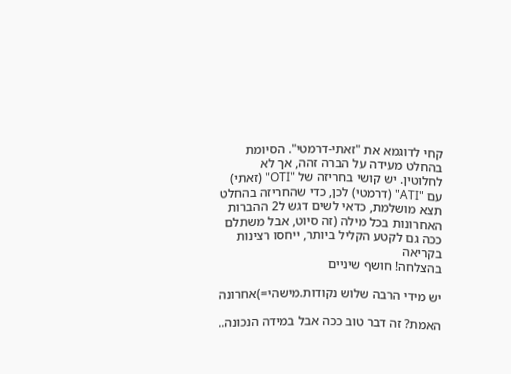קחי לדוגמא את "זאתי-דרמטי". הסיומת בהחלט מעידה על הברה זהה, אך לא לחלוטין. יש קושי בחריזה של "OTI" (זאתי) עם "ATI" (דרמטי) לכן, כדי שהחריזה בהחלט תצא מושלמת, כדאי לשים דגש ל2 ההברות האחרונות בכל מילה (זה סיוט, אבל משתלם ככה גם לקטע הקליל ביותר, ייחסו רצינות בקריאה
בהצלחה! חושף שיניים

יש מידי הרבה שלוש נקודות.מישהי=)אחרונה

האמת? זה דבר טוב ככה אבל במידה הנכונה..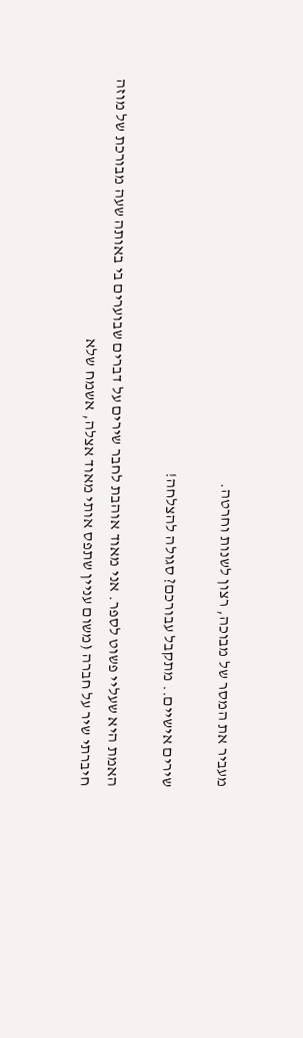מעביר את המסר של מבוכה, רצון לשנות וחרטה.

שירים אישיים.. מתקבל עבורכם? סגולה להצלחה!

האמת היא שעליי פשוט לספר. אני מאוד אוהבת לחבר שירים על דברים שבוערים בי באותה שעה מבורכת של מוזה
חיברתי שיר על חברה (משום עניין שתפס אותי מאוד אצלה, אשמח שלא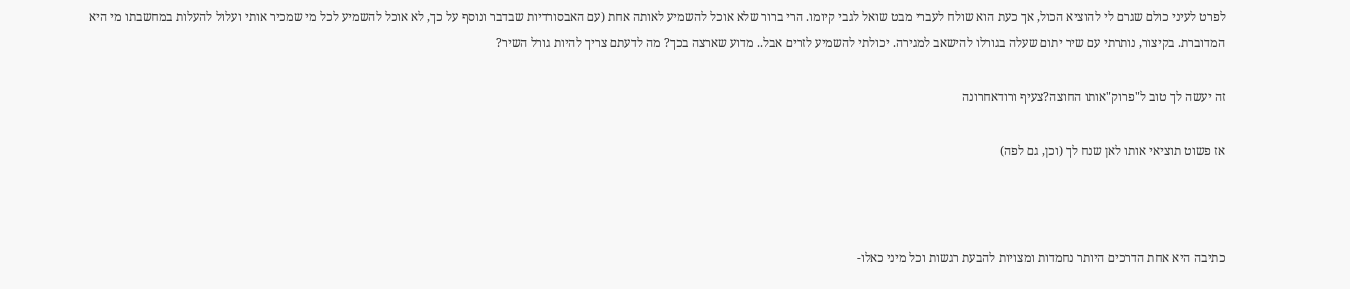לפרט לעיני כולם שגרם לי להוציא הכול, אך כעת הוא שולח לעברי מבט שואל לגבי קיומו. הרי ברור שלא אוכל להשמיע לאותה אחת (עם האבסורדיות שבדבר ונוסף על כך, לא אוכל להשמיע לכל מי שמכיר אותי ועלול להעלות במחשבתו מי היא המדוברת. בקיצור, נותרתי עם שיר יתום שעלה בגורלו להישאב למגירה. יכולתי להשמיע לזרים אבל.. מדוע שארצה בכך? מה לדעתם צריך להיות גורל השיר?

זה יעשה לך טוב ל"פרוק"אותו החוצה?צעיף ורודאחרונה

אז פשוט תוציאי אותו לאן שנח לך (וכן, גם לפה)



כתיבה היא אחת הדרכים היותר נחמדות ומצויות להבעת רגשות וכל מיני כאלו-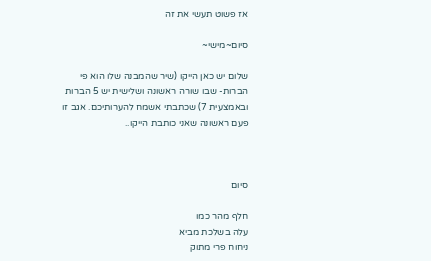אז פשוט תעשי את זה

סיום~מישי~

שלום יש כאן הייקו (שיר שהמבנה שלו הוא פי הברות- שבו שורה ראשונה ושלישית יש 5 הברות ובאמצעית 7) שכתבתי אשמח להערותיכם. אגב זו פעם ראשונה שאני כותבת הייקו..



סיום

חלף מהר כמו
עלה בשלכת מביא
ניחוח פרי מתוק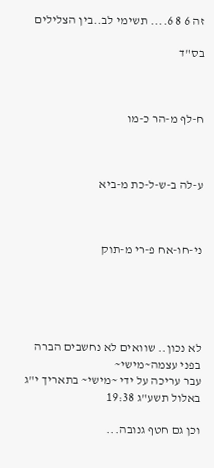זה 6 8 6.... תשימי לב..בין הצלילים

בס"ד



ח-לף מ-הר כ-מו



ע-לה ב-ש-ל-כת מ-ביא



ני-חו-אח פ-רי מ-תוק





לא נכון.. שוואים לא נחשבים הברה בפני עצמה~מישי~
עבר עריכה על ידי ~מישי~ בתאריך י"ג באלול תשע"ג 19:38

וכן גם חטף גנובה...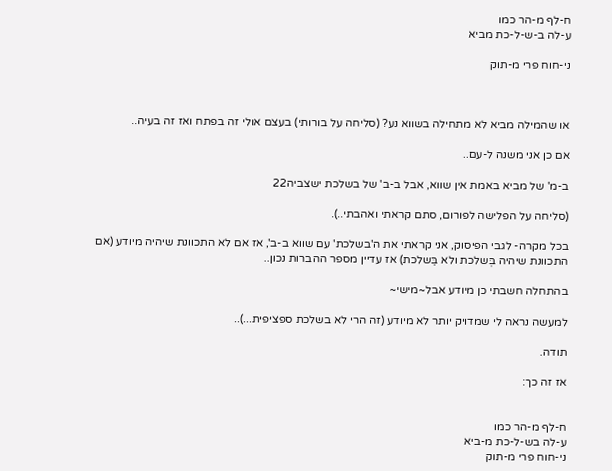ח-לף מ-הר כמו
ע-לה ב-ש-ל-כת מביא

ני-חוח פרי מ-תוק



או שהמילה מביא לא מתחילה בשווא נע? (סליחה על בורותי) בעצם אולי זה בפתח ואז זה בעיה..

אם כן אני משנה ל-עם..

ב-מ' של מביא באמת אין שווא, אבל ב-ב' של בשלכת ישצביה22

(סליחה על הפלישה לפורום, סתם קראתי ואהבתי..).

בכל מקרה- לגבי הפיסוק, אני קראתי את ה'בשלכת' עם שווא ב-ב', אז אם לא התכוונת שיהיה מיודע (אם התכוונת שיהיה בְּשלכת ולא בַּשלכת) אז עדיין מספר ההברות נכון..

בהתחלה חשבתי כן מיודע אבל~מישי~

למעשה נראה לי שמדויק יותר לא מיודע (זה הרי לא בשלכת ספציפית...)..

תודה.

אז זה כך:


ח-לף מ-הר כמו
ע-לה בש-ל-כת מ-ביא
ני-חוח פרי מ-תוק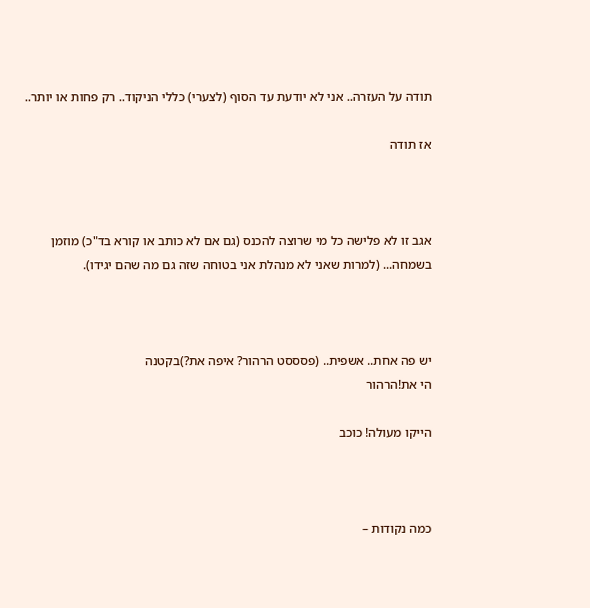תודה על העזרה.. אני לא יודעת עד הסוף (לצערי) כללי הניקוד.. רק פחות או יותר..

אז תודה



אגב זו לא פלישה כל מי שרוצה להכנס (גם אם לא כותב או קורא בד"כ) מוזמן בשמחה... (למרות שאני לא מנהלת אני בטוחה שזה גם מה שהם יגידו).



יש פה אחת.. אשפית.. (פסססט הרהור? איפה את?)בקטנה
הי את!הרהור

הייקו מעולה! כוכב



כמה נקודות –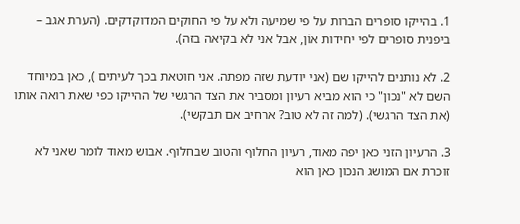1. בהייקו סופרים הברות על פי שמיעה ולא על פי החוקים המדוקדקים. (הערת אגב – ביפנית סופרים לפי יחידות אוֹן, אבל אני לא בקיאה בזה).

2. לא נותנים להייקו שם (אני יודעת שזה מפתה. אני חוטאת בכך לעיתים ), כאן במיוחד השם לא "נכון" כי הוא מביא רעיון ומסביר את הצד הרגשי של ההייקו כפי שאת רואה אותו (את הצד הרגשי). (למה זה לא טוב? ארחיב אם תבקשי).

3. הרעיון הזני כאן יפה מאוד, רעיון החלוף והטוב שבחלוף. אבוש מאוד לומר שאני לא זוכרת אם המושג הנכון כאן הוא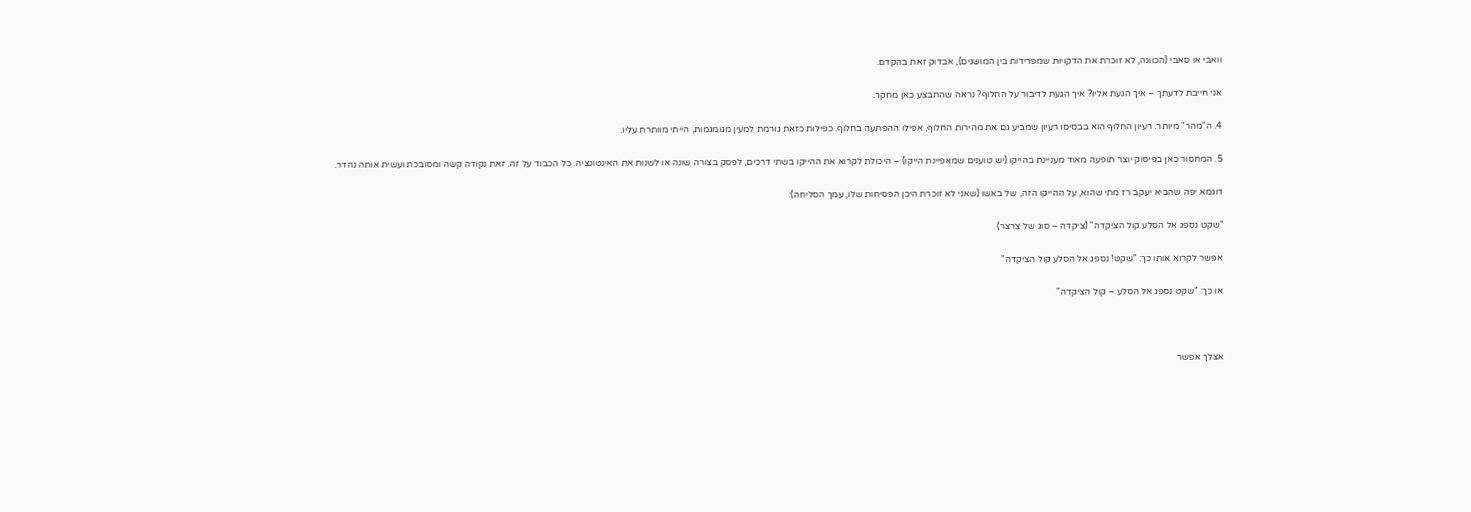וואבי או סאבי (הכוונה, לא זוכרת את הדקויות שמפרידות בין המושגים), אבדוק זאת בהקדם.

אני חייבת לדעתך – איך הגעת אליו? איך הגעת לדיבור על החלוף? נראה שהתבצע כאן מחקר.

4. ה"מהר" מיותר. רעיון החלוף הוא בבסיסו רעיון שמביע גם את מהירות החלוף, אפילו ההפתעה בחלוף. כפילות כזאת גורמת למעין מגומגמות, הייתי מוותרת עליו.

5. המחסור כאן בפיסוק יוצר תופעה מאוד מעניינת בהייקו (יש טוענים שמאפיינת הייקו) – היכולת לקרוא את ההייקו בשתי דרכים, לפסק בצורה שונה או לשנות את האינטונציה. כל הכבוד על זה. זאת נקודה קשה ומסובכת ועשית אותה נהדר.

דוגמא יפה שהביא יעקב רז מתי שהוא, על ההייקו הזה, של באשו (שאני לא זוכרת היכן הפסיחות שלו, עמך הסליחה):

"שקט נספג אל הסלע קול הציקדה" (ציקדה – סוג של צרצר)

אפשר לקרוא אותו כך: "שקט! נספג אל הסלע קול הציקדה"

או כך: "שקט נספג אל הסלע – קול הציקדה"



אצלך אפשר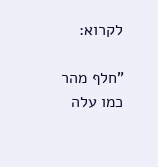לקרוא:

"חלף מהר כמו עלה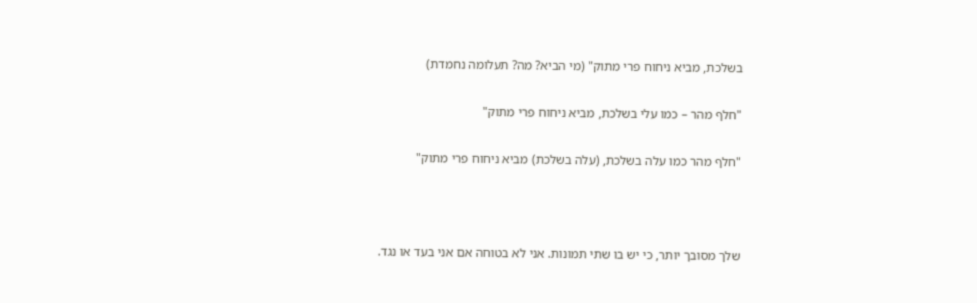בשלכת, מביא ניחוח פרי מתוק" (מי הביא? מה? תעלומה נחמדת)

"חלף מהר – כמו עלי בשלכת, מביא ניחוח פרי מתוק"

"חלף מהר כמו עלה בשלכת, (עלה בשלכת) מביא ניחוח פרי מתוק"



שלך מסובך יותר, כי יש בו שתי תמונות. אני לא בטוחה אם אני בעד או נגד.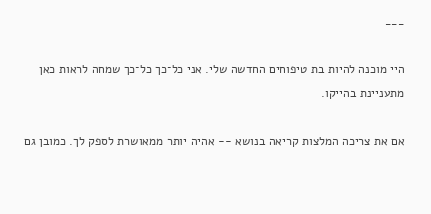___

היי מוכנה להיות בת טיפוחים החדשה שלי. אני כל־כך כל־כך שמחה לראות כאן מתעניינת בהייקו.

אם את צריכה המלצות קריאה בנושא -- אהיה יותר ממאושרת לספק לך. כמובן גם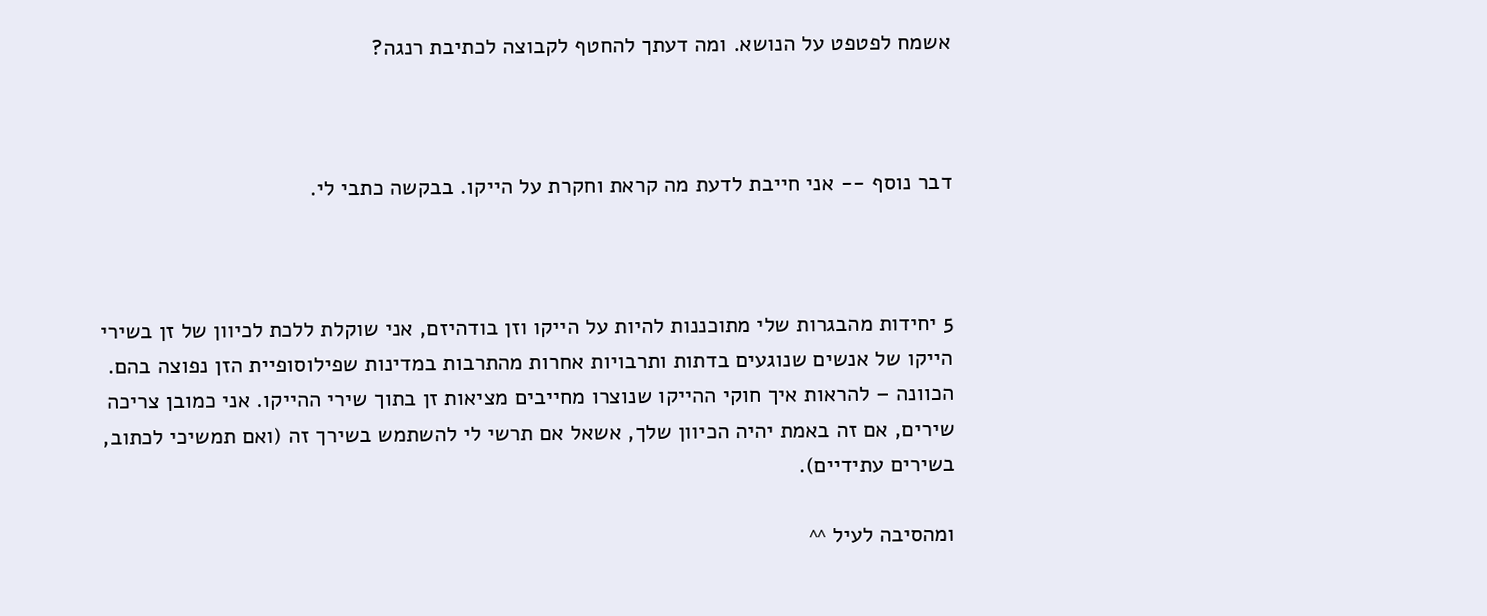אשמח לפטפט על הנושא. ומה דעתך להחטף לקבוצה לכתיבת רנגה?



דבר נוסף -- אני חייבת לדעת מה קראת וחקרת על הייקו. בבקשה כתבי לי.



5 יחידות מהבגרות שלי מתוכננות להיות על הייקו וזן בודהיזם, אני שוקלת ללכת לכיוון של זן בשירי הייקו של אנשים שנוגעים בדתות ותרבויות אחרות מהתרבות במדינות שפילוסופיית הזן נפוצה בהם. הכוונה – להראות איך חוקי ההייקו שנוצרו מחייבים מציאות זן בתוך שירי ההייקו. אני כמובן צריכה שירים, אם זה באמת יהיה הכיוון שלך, אשאל אם תרשי לי להשתמש בשירך זה (ואם תמשיכי לכתוב, בשירים עתידיים).

ומהסיבה לעיל ^^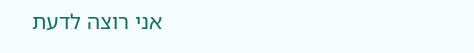אני רוצה לדעת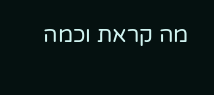מה קראת וכמה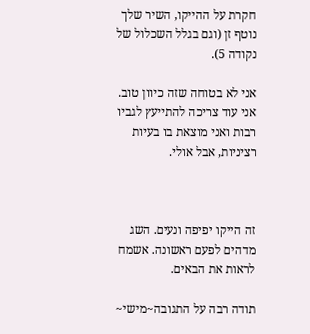חקרת על ההייקו, השיר שלך נוטף זן (וגם בגלל השכלול של נקודה 5).

אני לא בטוחה שזה כיוון טוב. אני עוד צריכה להתייעץ לגביו רבות ואני מוצאת בו בעיות רציניות, אבל אולי.



זה הייקו יפיפה ונעים. השג מדהים לפעם ראשונה. אשמח לראות את הבאים.

תודה רבה על התגובה~מישי~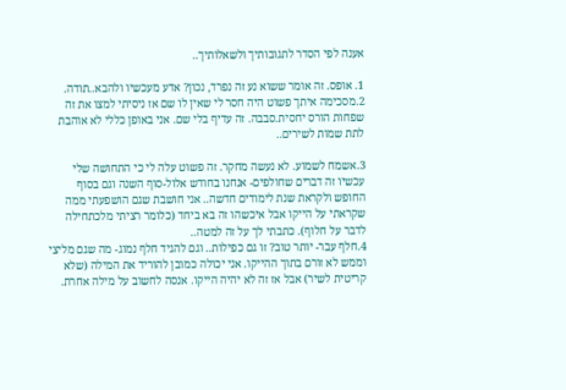אענה לפי הסדר לתגובותיך ולשאלותיך..

1. אופס. זה אומר ששוא נע זה נפרד, נכון? אדע מעכשיו ולהבא..תודה.
2.מסכימה איתך פשוט היה חסר לי שאין לו שם אז ניסיתי למצו את זה שפחות הורס יחסית.סבבה. זה עדיף בלי שם. אני באופן כללי לא אוהבת לתת שמות לשירים..

3.אשמח לשמוע. לא נעשה מחקר. זה פשוט עלה לי כי התחושה שלי עכשיו זה דברים שחולפים- אנחנו בחודש אלול-סוף השנה וגם בסוף החופש ולקראת שנת לימודים חדשה.. אני חושבת שגם הושפעתי ממה שקראתי על הייקו אבל איכשהו זה בא ביחד (כלומר רציתי מלכתחילה לדבר על חלוף). כתבתי לך על זה למטה..
4.חלף עבר- יותר טוב? זו גם כפילות.. וגם להגיד חלף נמוג- מה שגם מליצי וממש לא זורם בתוך ההייקו. אני יכולה כמובן להוריד את המילה (שלא קריטית לשיר) אבל אז זה לא יהיה הייקו. אנסה לחשוב על מילה אחרת.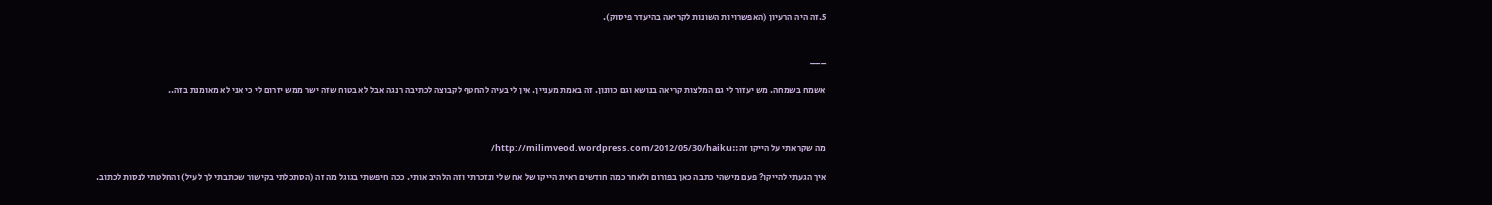5.זה היה הרעיון (האפשרויות השונות לקריאה בהיעדר פיסוק).


___

אשמח בשמחה. מש יעזור לי גם המלצות קריאה בנושא וגם כוונון. זה באמת מעניין. אין לי בעיה להחטף לקבוצה לכתיבה רנגה אבל לא בטוח שזה ישר ממש יזרום לי כי אני לא מאומנת בזה..



מה שקראתי על הייקו זה::http://milimveod.wordpress.com/2012/05/30/haiku/

איך הגעתי להייקו? פעם מישהי כתבה כאן בפורום ולאחר כמה חודשים ראית הייקו של אח שלי ונזכרתי וזה הלהיב אותי. ככה חיפשתי בגוגל מה זה (הסתכלתי בקישור שכתבתי לך לעיל) והחלטתי לנסות לכתוב.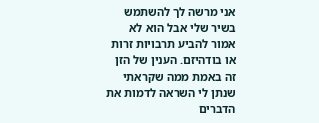אני מרשה לך להשתמש בשיר שלי אבל הוא לא אמור להביע תרבויות זרות או בודהיזם. הענין של הזן זה באמת ממה שקראתי שנתן לי השראה לדמות את הדברים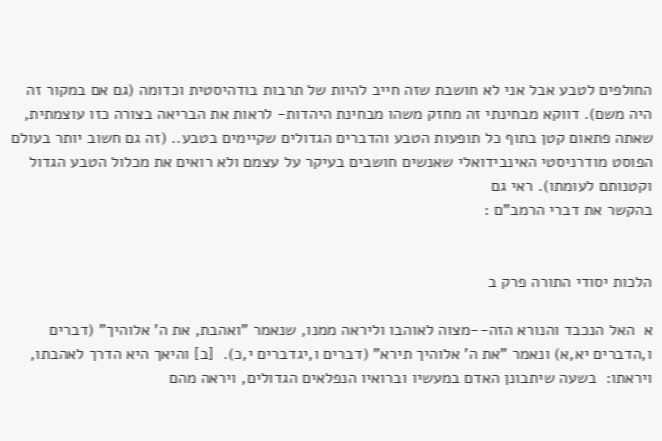החולפים לטבע אבל אני לא חושבת שזה חייב להיות של תרבות בודהיסטית וכדומה (גם אם במקור זה היה משם). דווקא מבחינתי זה מחזק משהו מבחינת היהדות- לראות את הבריאה בצורה כזו עוצמתית, שאתה פתאום קטן בתוף כל תופעות הטבע והדברים הגדולים שקיימים בטבע.. (זה גם חשוב יותר בעולם הפוסט מודרניסטי האינבידואלי שאנשים חושבים בעיקר על עצמם ולא רואים את מכלול הטבע הגדול וקטנותם לעומתו). ראי גם
בהקשר את דברי הרמב"ם :


הלכות יסודי התורה פרק ב

א  האל הנכבד והנורא הזה--מצוה לאוהבו וליראה ממנו, שנאמר "ואהבת, את ה' אלוהיך" (דברים ו,הדברים יא,א) ונאמר "את ה' אלוהיך תירא" (דברים ו,יגדברים י,כ).  [ב] והיאך היא הדרך לאהבתו, ויראתו:  בשעה שיתבונן האדם במעשיו וברואיו הנפלאים הגדולים, ויראה מהם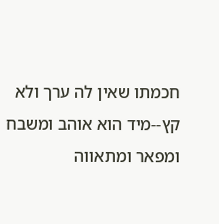חכמתו שאין לה ערך ולא קץ--מיד הוא אוהב ומשבח ומפאר ומתאווה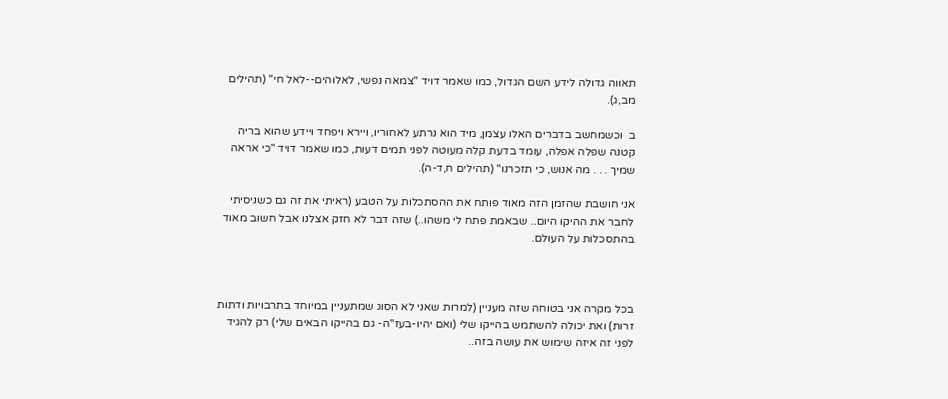תאווה גדולה לידע השם הגדול, כמו שאמר דויד "צמאה נפשי, לאלוהים--לאל חי" (תהילים מב,ג).

ב  וכשמחשב בדברים האלו עצמן, מיד הוא נרתע לאחוריו, ויירא ויפחד ויידע שהוא בריה קטנה שפלה אפלה, עומד בדעת קלה מעוטה לפני תמים דעות, כמו שאמר דויד "כי אראה שמיך . . . מה אנוש, כי תזכרנו" (תהילים ח,ד-ה).

אני חושבת שהזמן הזה מאוד פותח את ההסתכלות על הטבע (ראיתי את זה גם כשניסיתי לחבר את ההיקו היום.. שבאמת פתח לי משהו..) שזה דבר לא חזק אצלנו אבל חשוב מאוד בהתסכלות על העולם.



בכל מקרה אני בטוחה שזה מעניין (למרות שאני לא הסוג שמתעניין במיוחד בתרבויות ודתות זרות) ואת יכולה להשתמש בהייקו שלי (ואם יהיו-בעז"ה- גם בהייקו הבאים שלי) רק להגיד לפני זה איזה שימוש את עושה בזה..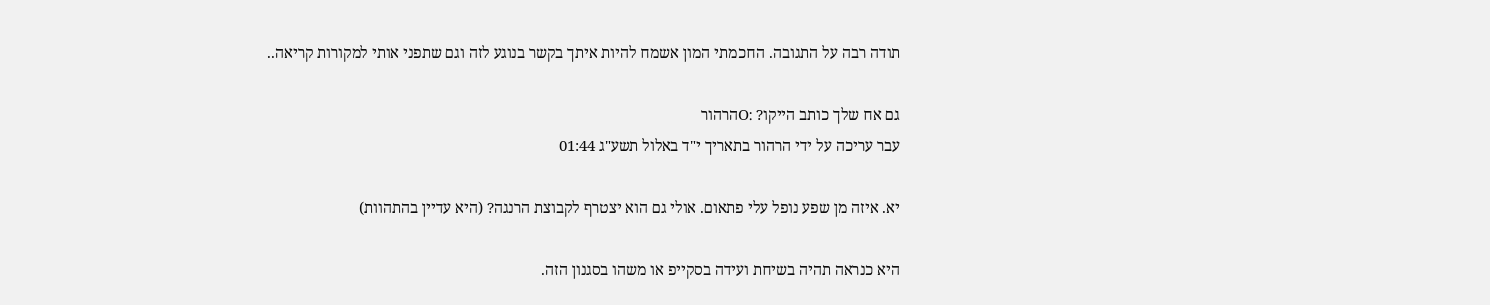תודה רבה על התגובה. החכמתי המון אשמח להיות איתך בקשר בנוגע לזה וגם שתפני אותי למקורות קריאה..

גם אח שלך כותב הייקו? :Oהרהור
עבר עריכה על ידי הרהור בתאריך י"ד באלול תשע"ג 01:44

יא. איזה מן שפע נופל עלי פתאום. אולי גם הוא יצטרף לקבוצת הרנגה? (היא עדיין בהתהוות)

היא כנראה תהיה בשיחת ועידה בסקייפ או משהו בסגנון הזה.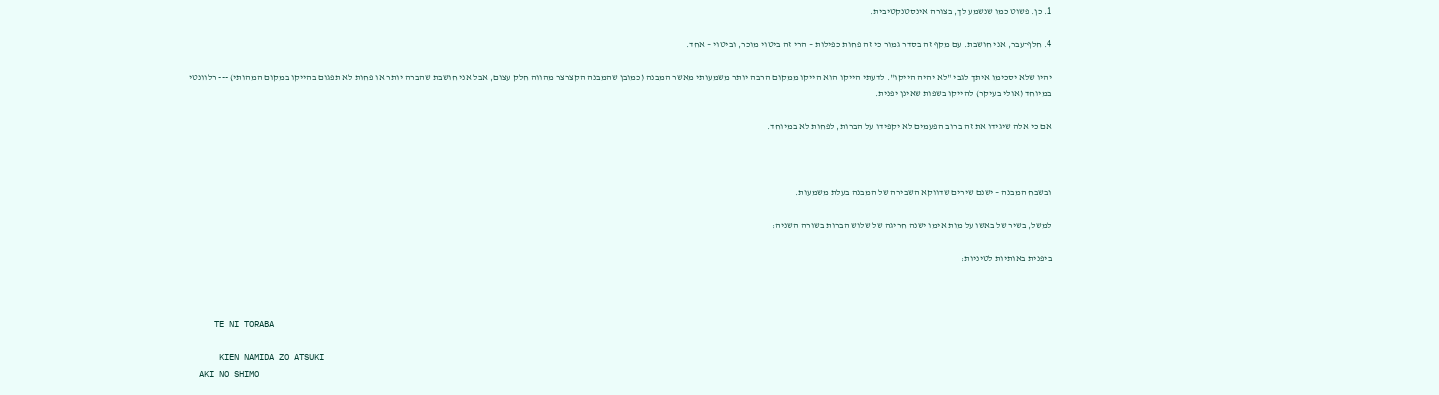1. כן. פשוט כמו שנשמע לך, בצורה אינסטנקטיבית.

4. חלף־עבר, אני חושבת. עם מקף זה בסדר גמור כי זה פחות כפילות – הרי זה ביטוי מוכר, וביטוי – אחד.

יהיו שלא יסכימו איתך לגבי "לא יהיה הייקו". לדעתי הייקו הוא הייקו ממקום הרבה יותר משמעותי מאשר המבנה (כמובן שהמבנה הקצרצר מהווה חלק עצום, אבל אני חושבת שהברה יותר או פחות לא תפגום בהייקו במקום המהותי) --- רלוונטי במיוחד (אולי בעיקר) להייקו בשפות שאינן יפנית.

אם כי אלה שיגידו את זה ברוב הפעמים לא יקפידו על הברות, לפחות לא במיוחד.



ובשבח המבנה – ישנם שירים שדווקא השבירה של המבנה בעלת משמעות.

למשל, בשיר של באשו על מות אימו ישנה חריגה של שלוש הברות בשורה השניה:

ביפנית באותיות לטיניות:



     TE NI TORABA

      KIEN NAMIDA ZO ATSUKI
  AKI NO SHIMO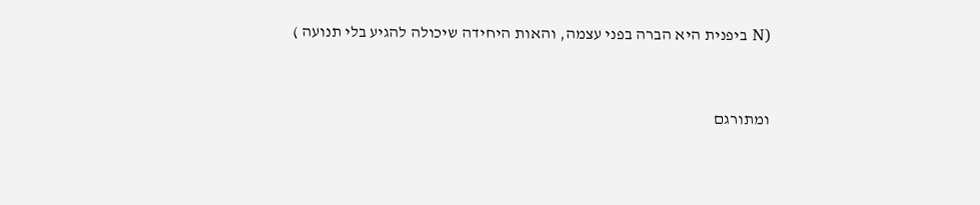(N ביפנית היא הברה בפני עצמה, והאות היחידה שיכולה להגיע בלי תנועה )



ומתורגם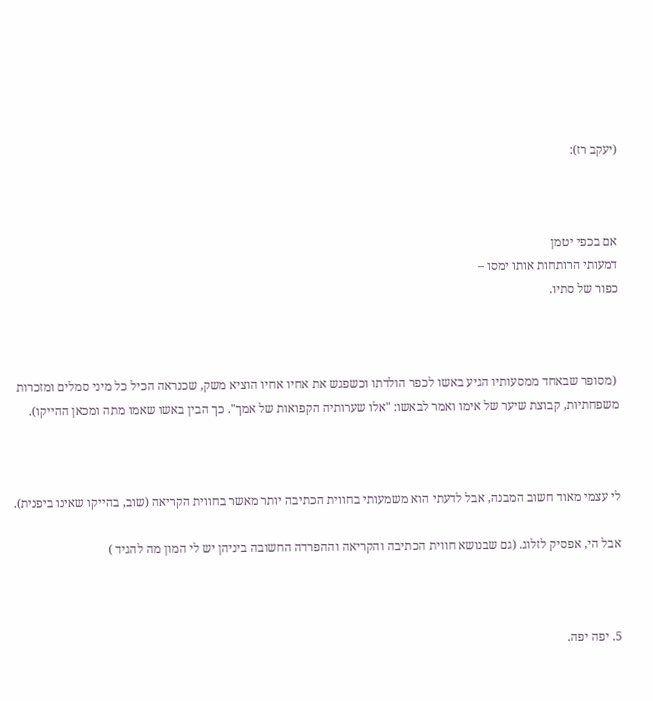(יעקב רז):



אם בכפי יטמן
דמעותי הרותחות אותו ימסו –
כפור של סתיו.



 (מסופר שבאחד ממסעותיו הגיע באשו לכפר הולדתו וכשפגש את אחיו אחיו הוציא משק, שכנראה הכיל כל מיני סמלים ומזכרות משפחתיות, קבוצת שיער של אימו ואמר לבאשו: "אלו שערותיה הקפואות של אמך". כך הבין באשו שאמו מתה ומכאן ההייקו).



לי עצמי מאוד חשוב המבנה, אבל לדעתי הוא משמעותי בחווית הכתיבה יותר מאשר בחווית הקריאה (שוב, בהייקו שאינו ביפנית).

אבל הי, אפסיק לזלוג. (גם שבנושא חווית הכתיבה והקריאה וההפרדה החשובה ביניהן יש לי המון מה להגיד )



5. יפה יפה.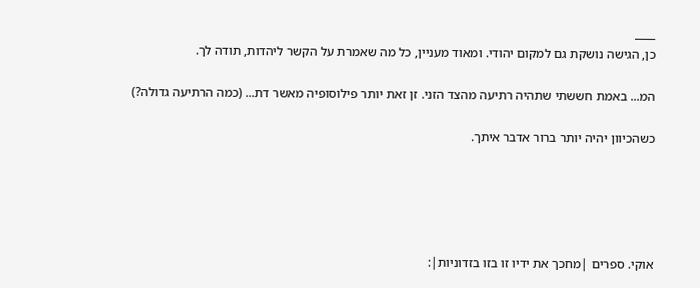____
כן, הגישה נושקת גם למקום יהודי. ומאוד מעניין, כל מה שאמרת על הקשר ליהדות, תודה לך.

המ... באמת חששתי שתהיה רתיעה מהצד הזני. זן זאת יותר פילוסופיה מאשר דת... (כמה הרתיעה גדולה?)

כשהכיוון יהיה יותר ברור אדבר איתך.





אוקי. ספרים |מחכך את ידיו זו בזו בזדוניות|: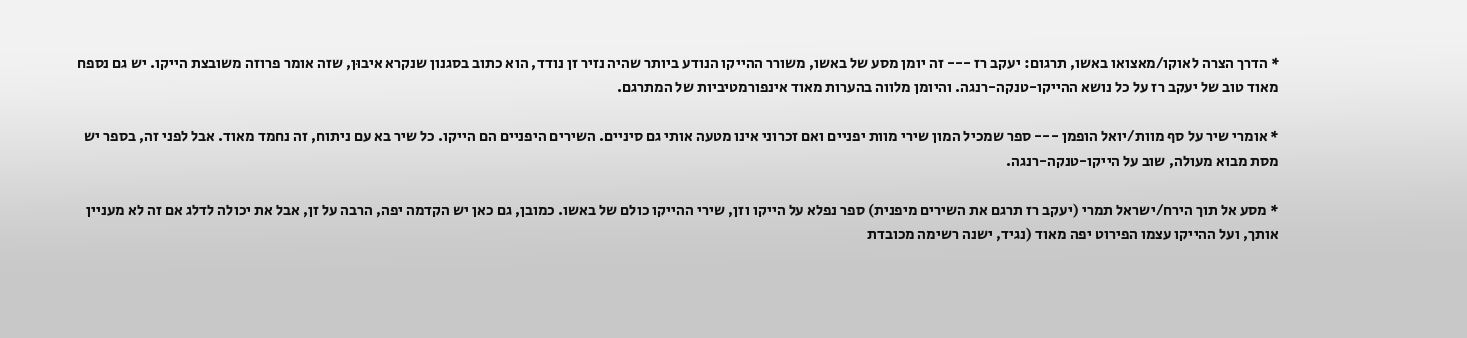* הדרך הצרה לאוקו/מאצואו באשו, תרגום: יעקב רז --- זה יומן מסע של באשו, משורר ההייקו הנודע ביותר שהיה נזיר זן נודד, הוא כתוב בסגנון שנקרא איבוּן, שזה אומר פרוזה משובצת הייקו. יש גם נספח מאוד טוב של יעקב רז על כל נושא ההייקו-טנקה-רנגה. והיומן מלווה בהערות מאוד אינפורמטיביות של המתרגם.

* אומרי שיר על סף מוות/יואל הופמן --- ספר שמכיל המון שירי מוות יפניים ואם זכרוני אינו מטעה אותי גם סיניים. השירים היפניים הם הייקו. כל שיר בא עם ניתוח, זה נחמד מאוד. אבל לפני זה, בספר יש מסת מבוא מעולה, שוב על הייקו-טנקה-רנגה.

* מסע אל תוך הירח/ישראל תמרי (יעקב רז תרגם את השירים מיפנית) ספר נפלא על הייקו וזן, שירי ההייקו כולם של באשו. כמובן, גם כאן יש הקדמה יפה, הרבה על זן, אבל את יכולה לדלג אם זה לא מעניין אותך, ועל ההייקו עצמו הפירוט יפה מאוד (נגיד, ישנה רשימה מכובדת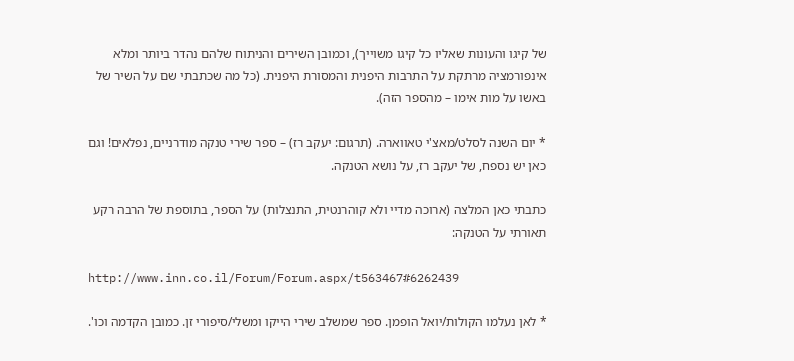של קיגו והעונות שאליו כל קיגו משוייך), וכמובן השירים והניתוח שלהם נהדר ביותר ומלא אינפורמציה מרתקת על התרבות היפנית והמסורת היפנית. (כל מה שכתבתי שם על השיר של באשו על מות אימו – מהספר הזה).

* יום השנה לסלט/מאצ'י טאווארה. (תרגום: יעקב רז) – ספר שירי טנקה מודרניים, נפלאים! וגם כאן יש נספח, של יעקב רז, על נושא הטנקה.

כתבתי כאן המלצה (ארוכה מדיי ולא קוהרנטית, התנצלות) על הספר, בתוספת של הרבה רקע תאורתי על הטנקה:

http://www.inn.co.il/Forum/Forum.aspx/t563467#6262439

* לאן נעלמו הקולות/יואל הופמן. ספר שמשלב שירי הייקו ומשלי/סיפורי זן. כמובן הקדמה וכו'.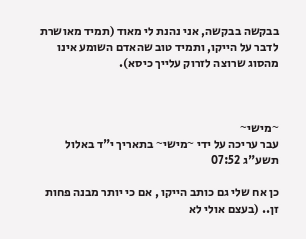בבקשה בבקשה, אני נהנת לי מאוד (תמיד מאושרת לדבר על הייקו, ותמיד טוב שהאדם השומע אינו מהסוג שרוצה לזרוק עלייך כיסא).



~מישי~
עבר עריכה על ידי ~מישי~ בתאריך י"ד באלול תשע"ג 07:52

כן אח שלי גם כותב הייקו , אם כי יותר מבנה פחות זן.. (בעצם אולי לא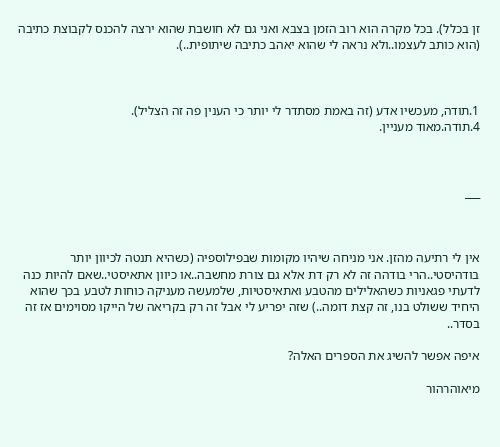זן בכלל). בכל מקרה הוא רוב הזמן בצבא ואני גם לא חושבת שהוא ירצה להכנס לקבוצת כתיבה (הוא כותב לעצמו..ולא נראה לי שהוא יאהב כתיבה שיתופית..).



1.תודה, מעכשיו אדע (זה באמת מסתדר לי יותר כי הענין פה זה הצליל).
4.תודה.מאוד מעניין.



___



אין לי רתיעה מהזן. אני מניחה שיהיו מקומות שבפילוספיה (כשהיא תנטה לכיוון יותר בודהיסטי..הרי בודהה זה לא רק דת אלא גם צורת מחשבה..או כיוון אתאיסטי..שאם להיות כנה לדעתי פגאניות כשהאלילים מהטבע ואתאיסטיות, שלמעשה מעניקה כוחות לטבע בכך שהוא היחיד ששולט בנו, זה קצת דומה..) שזה יפריע לי אבל זה רק בקריאה של הייקו מסוימים אז זה בסדר..

איפה אפשר להשיג את הספרים האלה?

מיאוהרהור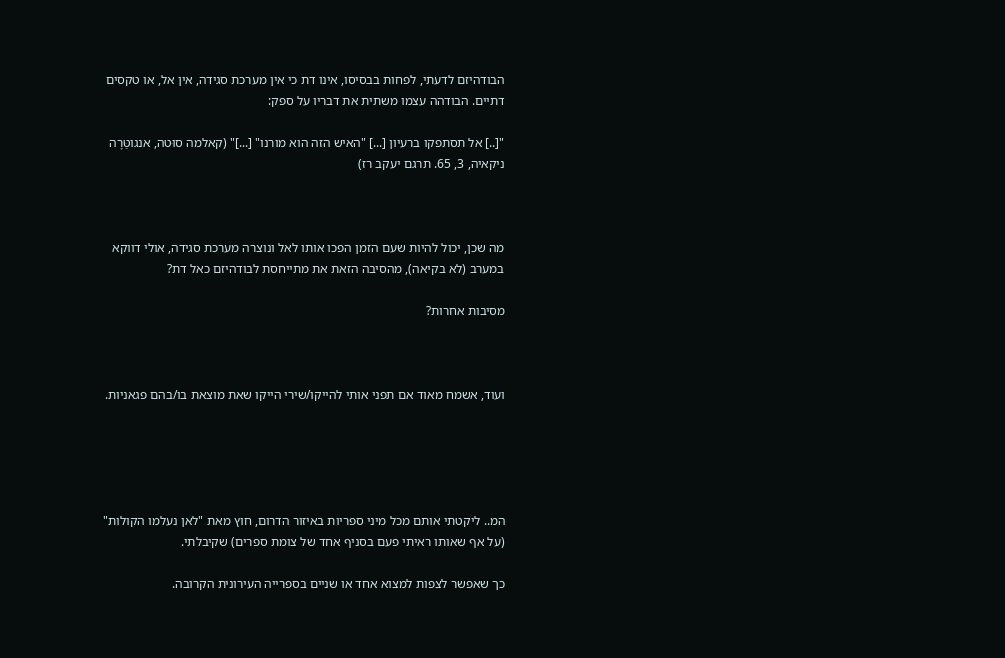הבודהיזם לדעתי, לפחות בבסיסו, אינו דת כי אין מערכת סגידה, אין אל, או טקסים דתיים. הבודהה עצמו משתית את דבריו על ספק:

"[..] אל תסתפקו ברעיון [...] "האיש הזה הוא מורנו" [...]" (קאלמה סוּטה, אנגוטַּרָה ניקאיה, 3, 65. תרגם יעקב רז)



מה שכן, יכול להיות שעם הזמן הפכו אותו לאל ונוצרה מערכת סגידה, אולי דווקא במערב (לא בקיאה), מהסיבה הזאת את מתייחסת לבודהיזם כאל דת?

מסיבות אחרות?



ועוד, אשמח מאוד אם תפני אותי להייקו/שירי הייקו שאת מוצאת בו/בהם פגאניות.





המ.. ליקטתי אותם מכל מיני ספריות באיזור הדרום, חוץ מאת "לאן נעלמו הקולות" (על אף שאותו ראיתי פעם בסניף אחד של צומת ספרים) שקיבלתי.

כך שאפשר לצפות למצוא אחד או שניים בספרייה העירונית הקרובה.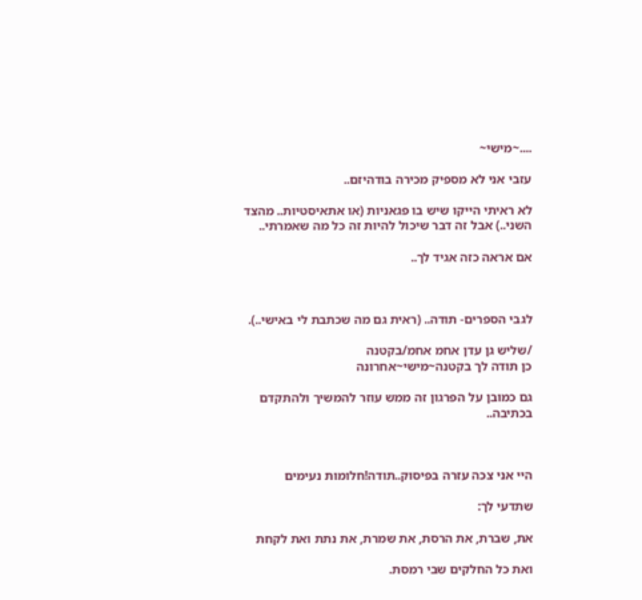....~מישי~

עזבי אני לא מספיק מכירה בודהיזם..

לא ראיתי הייקו שיש בו פגאניות (או אתאיסטיות.. מהצד השני..) אבל זה דבר שיכול להיות זה כל מה שאמרתי..

אם אראה כזה אגיד לך..



לגבי הספרים- תודה.. (ראית גם מה שכתבת לי באישי..).

/שליש גן עדן אחמ אחמ/בקטנה
כן תודה לך בקטנה~מישי~אחרונה

גם כמובן על הפרגון זה ממש עוזר להמשיך ולהתקדם בכתיבה..



היי אני צכה עזרה בפיסוק..תודה!חלומות נעימים

שתדעי לך:

את, שברת, את הרסת, את שמרת, את נתת ואת לקחת

ואת כל החלקים שבי רמסת.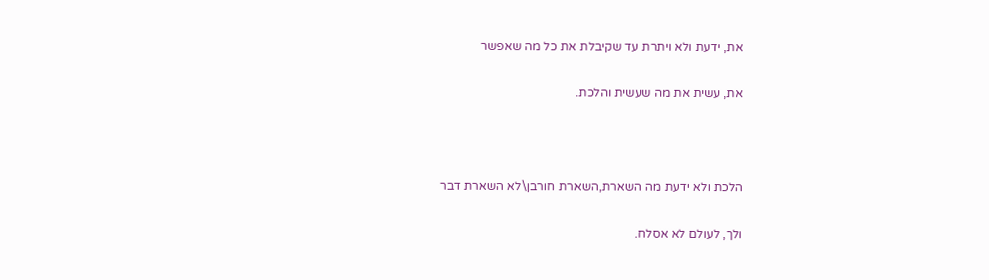את, ידעת ולא ויתרת עד שקיבלת את כל מה שאפשר

את, עשית את מה שעשית והלכת.



הלכת ולא ידעת מה השארת,השארת חורבן\לא השארת דבר

ולך, לעולם לא אסלח.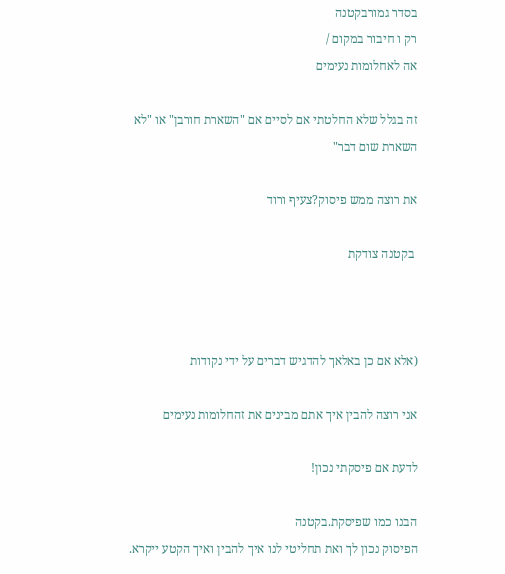בסדר גמורבקטנה
רק ו חיבור במקום /
אה לאחלומות נעימים

זה בגלל שלא החלטתי אם לסיים אם "השארת חורבן" או "לא השארת שום דבר"

את רוצה ממש פיסוק?צעיף ורוד

 בקטנה צודקת



(אלא אם כן באלאך להדגיש דברים על ידי נקודות

אני רוצה להבין איך אתם מבינים את זהחלומות נעימים

לדעת אם פיסקתי נכון!

הבנו כמו שפיסקת.בקטנה
הפיסוק נכון לך ואת תחליטי לנו איך להבין ואיך הקטע ייקרא.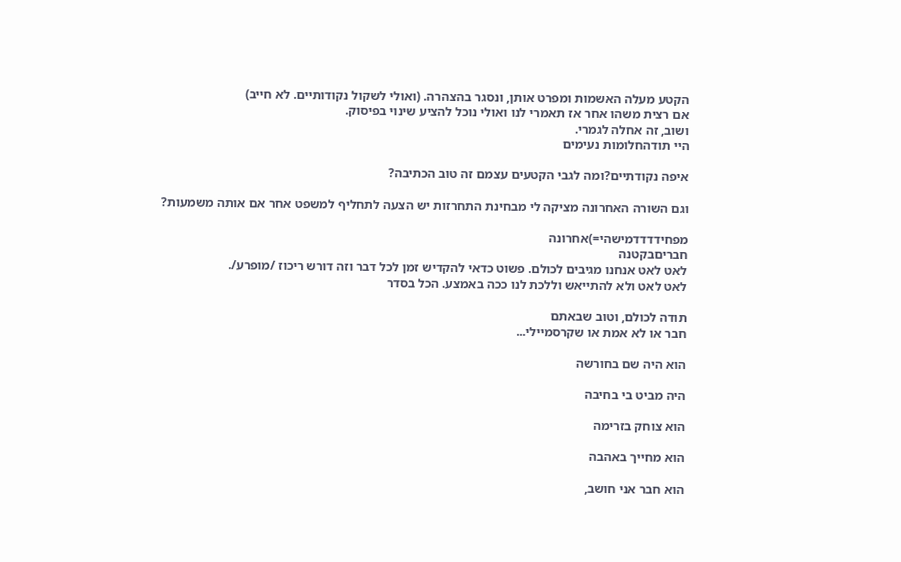הקטע מעלה האשמות ומפרט אותן, ונסגר בהצהרה. (ואולי לשקול נקודותיים. לא חייב)
אם רצית משהו אחר אז תאמרי לנו ואולי נוכל להציע שינוי בפיסוק.
ושוב, זה אחלה לגמרי.
היי תודהחלומות נעימים

איפה נקודתיים?ומה לגבי הקטעים עצמם זה טוב הכתיבה?

וגם השורה האחרונה מציקה לי מבחינת התחרזות יש הצעה לתחליף למשפט אחר אם אותה משמעות?

מפחידדדדמישהי=)אחרונה
חבריםבקטנה
לאט לאט אנחנו מגיבים לכולם. פשוט כדאי להקדיש זמן לכל דבר וזה דורש ריכוז /מופרע/.
לאט לאט ולא להתייאש וללכת לנו ככה באמצע. הכל בסדר

תודה לכולם, וטוב שבאתם
חבר או לא אמת או שקרסמיילי...

הוא היה שם בחורשה

היה מביט בי בחיבה

הוא צוחק בזרימה

הוא מחייך באהבה

הוא חבר אני חושב,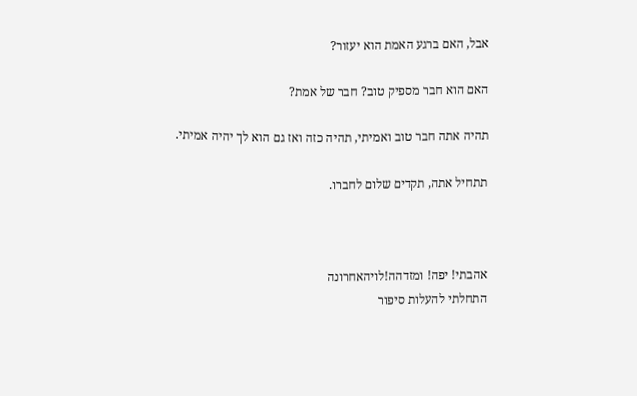אבל, האם ברגע האמת הוא יעזור?

האם הוא חבר מספיק טוב? חבר של אמת?

תהיה אתה חבר טוב ואמיתי, תהיה כזה ואז גם הוא לך יהיה אמיתי.

תתחיל אתה, תקדים שלום לחברו.



אהבתי! יפה! ומזדהה!לויהאחרונה
התחלתי להעלות סיפור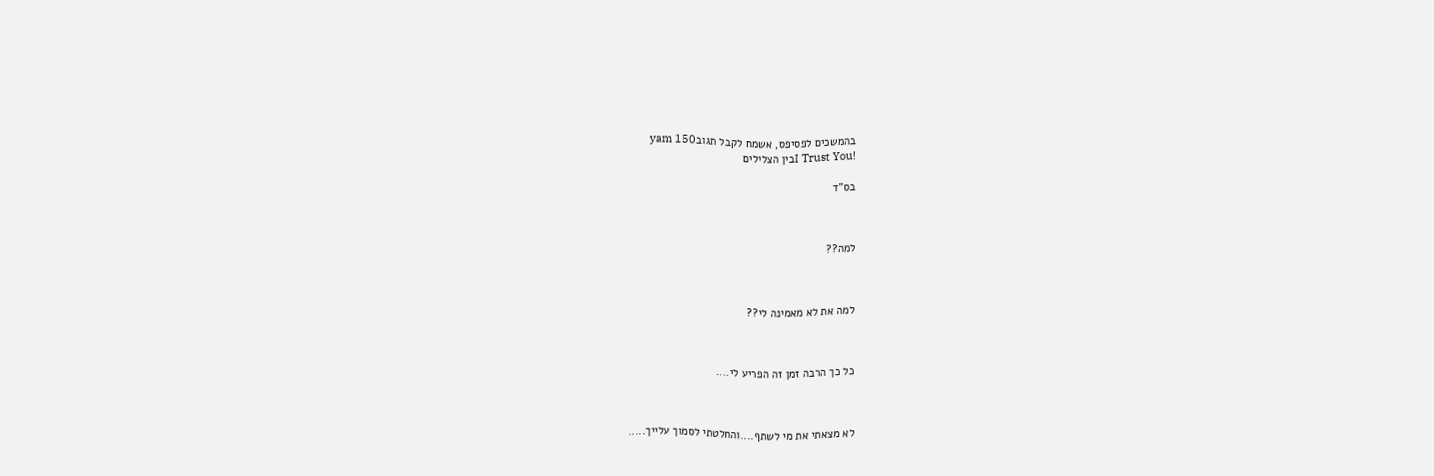בהמשכים לפסיפס, אשמח לקבל תגובyam 150
!I Trust Youבין הצלילים

בס"ד



למה??



למה את לא מאמינה לי??



כל כך הרבה זמן זה הפריע לי....



לא מצאתי את מי לשתף....והחלטתי לסמוך עלייך.....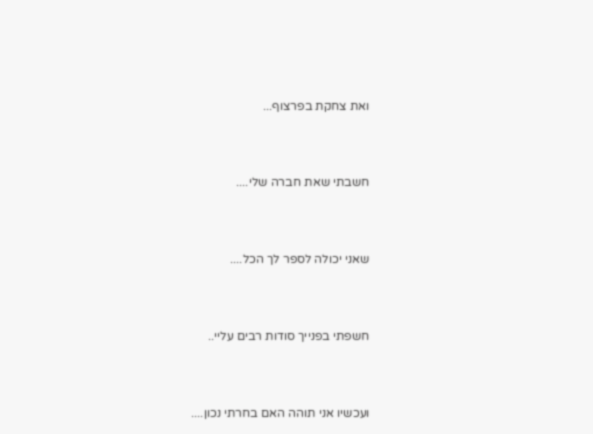ואת צחקת בפרצוף...



חשבתי שאת חברה שלי....



שאני יכולה לספר לך הכל....



חשפתי בפנייך סודות רבים עליי..



ועכשיו אני תוהה האם בחרתי נכון....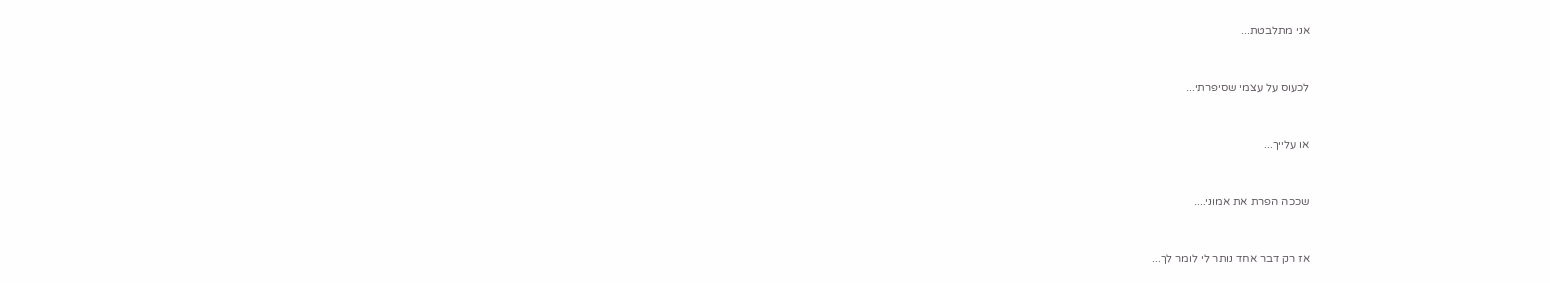אני מתלבטת...



לכעוס על עצמי שסיפרתי...



או עלייך...



שככה הפרת את אמוני....



אז רק דבר אחד נותר לי לומר לך...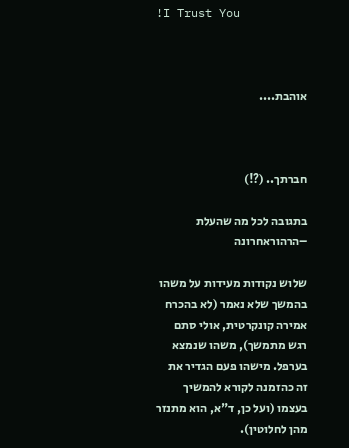!I Trust You



אוהבת....



חברתך.. (?!)

בתגובה לכל מה שהעלת –הרהוראחרונה

שלוש נקודות מעידות על משהו בהמשך שלא נאמר (לא בהכרח אמירה קונקרטית, אולי סתם רגש מתמשך), משהו שנמצא בערפל. מישהו פעם הגדיר את זה כהזמנה לקורא להמשיך בעצמו (ועל כן, ד"א, הוא מתנזר מהן לחלוטין).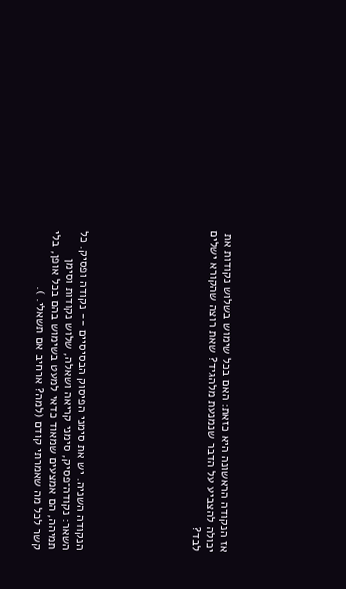אז הנקודה הראשונה היא כזאת: האם בכל שימוש בשלוש נקודות את יכולה להצביע על הדבר שנמנעת מלהגיד? שאת רוצה שהקורא ישלים לבד?







הנקודה השניה. יש את סימני הפיסוק הבסיסיים -- נקודה ופסיק. כל השאר: נקודה־פסיק, סימני קריאה ושאלה, שלוש נקודות וסימן תמיהה, הם אמצעים שמאוד כדאי למעט בשימוש בהם בכל אופן, בלי קשר לכל מה שאמרתי קודם (למה? ארחיב אם תשאלי. ).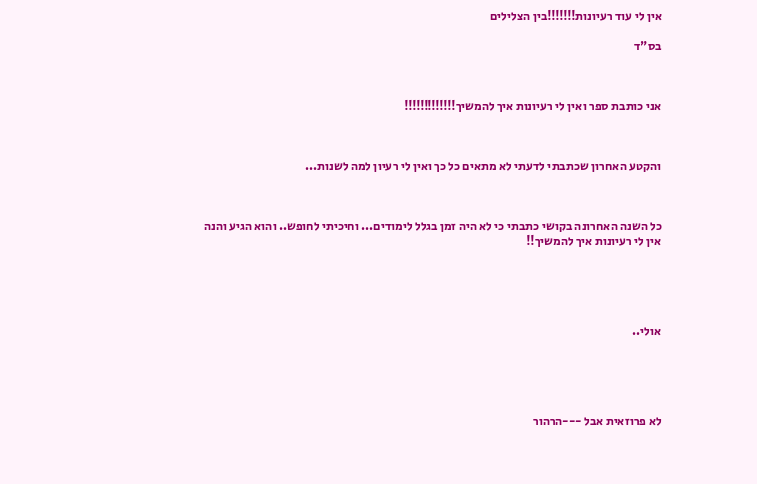אין לי עוד רעיונות!!!!!!!בין הצלילים

בס"ד



אני כותבת ספר ואין לי רעיונות איך להמשיך!!!!!!!!!!!!!



והקטע האחרון שכתבתי לדעתי לא מתאים כל כך ואין לי רעיון למה לשנות...



כל השנה האחרונה בקושי כתבתי כי לא היה זמן בגלל לימודים... וחיכיתי לחופש.. והוא הגיע והנה אין לי רעיונות איך להמשיך!!





אולי..





לא פרוזאית אבל ---הרהור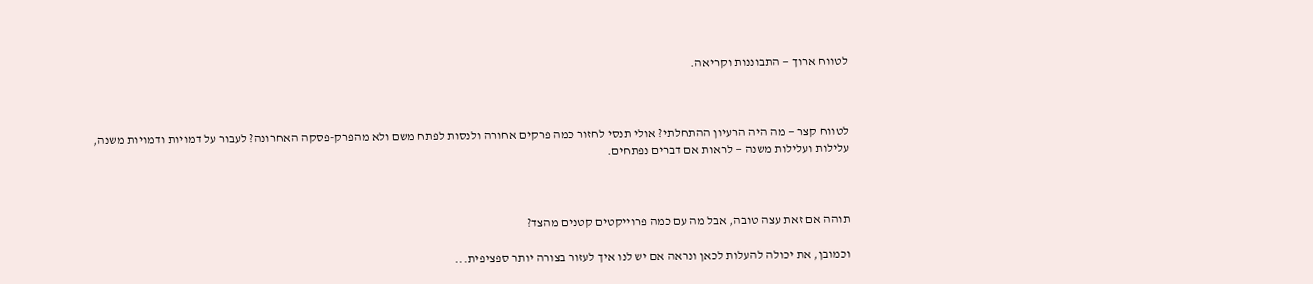לטווח ארוך — התבוננות וקריאה.



לטווח קצר — מה היה הרעיון ההתחלתי? אולי תנסי לחזור כמה פרקים אחורה ולנסות לפתח משם ולא מהפרק-פסקה האחרונה? לעבור על דמויות ודמויות משנה, עלילות ועלילות משנה — לראות אם דברים נפתחים.



תוהה אם זאת עצה טובה, אבל מה עם כמה פרוייקטים קטנים מהצד?

וכמובן, את יכולה להעלות לכאן ונראה אם יש לנו איך לעזור בצורה יותר ספציפית...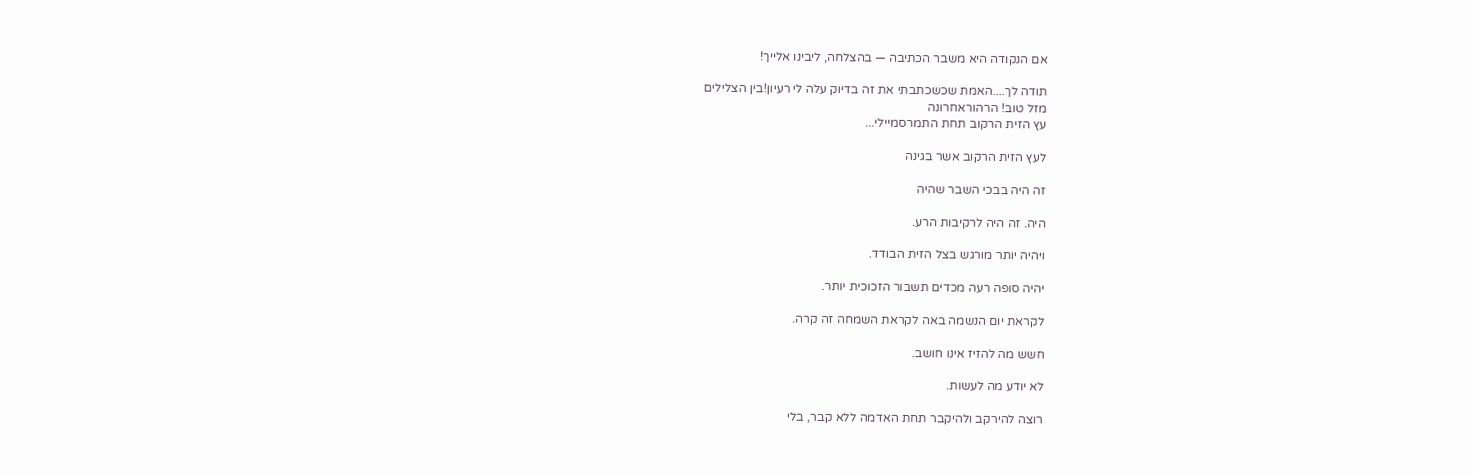אם הנקודה היא משבר הכתיבה — בהצלחה, ליבינו אלייך!

תודה לך....האמת שכשכתבתי את זה בדיוק עלה לי רעיון!בין הצלילים
מזל טוב! הרהוראחרונה
עץ הזית הרקוב תחת התמרסמיילי...

לעץ הזית הרקוב אשר בגינה

זה היה בבכי השבר שהיה

היה. זה היה לרקיבות הרע.

ויהיה יותר מורגש בצל הזית הבודד.

יהיה סופה רעה מכדים תשבור הזכוכית יותר.

לקראת יום הנשמה באה לקראת השמחה זה קרה.

חשש מה להזיז אינו חושב.

לא יודע מה לעשות.

רוצה להירקב ולהיקבר תחת האדמה ללא קבר, בלי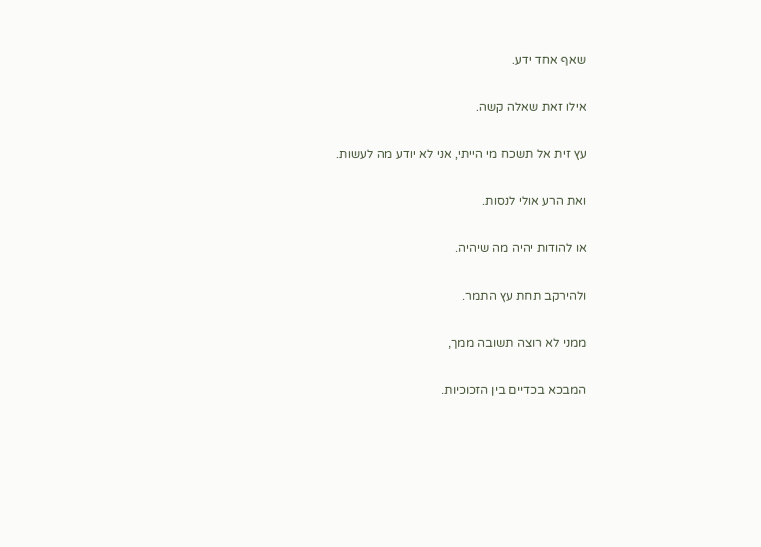שאף אחד ידע.

אילו זאת שאלה קשה.

עץ זית אל תשכח מי הייתי, אני לא יודע מה לעשות.

ואת הרע אולי לנסות.

או להודות יהיה מה שיהיה.

ולהירקב תחת עץ התמר.

ממני לא רוצה תשובה ממך,

המבכא בכדיים בין הזכוכיות.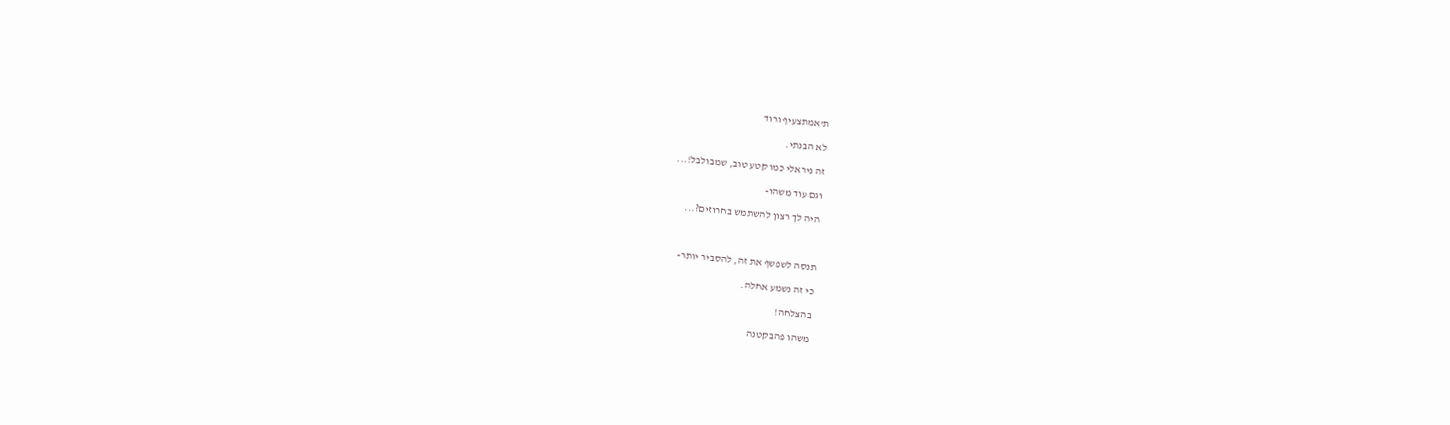ת'אמתצעיף ורוד

לא הבנתי.

זה ניראלי כמו קטע טוב, שמבולבל!...

וגם עוד משהו-

היה לך רצון להשתמש בחרוזים?...



תנסה לשפשף את זה, להסביר יותר-

כי זה נשמע אחלה.

בהצלחה!

משהו פהבקטנה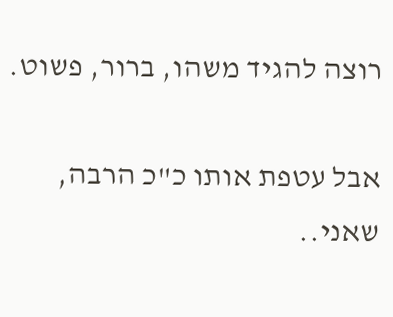רוצה להגיד משהו, ברור, פשוט.

אבל עטפת אותו כ"כ הרבה, שאני..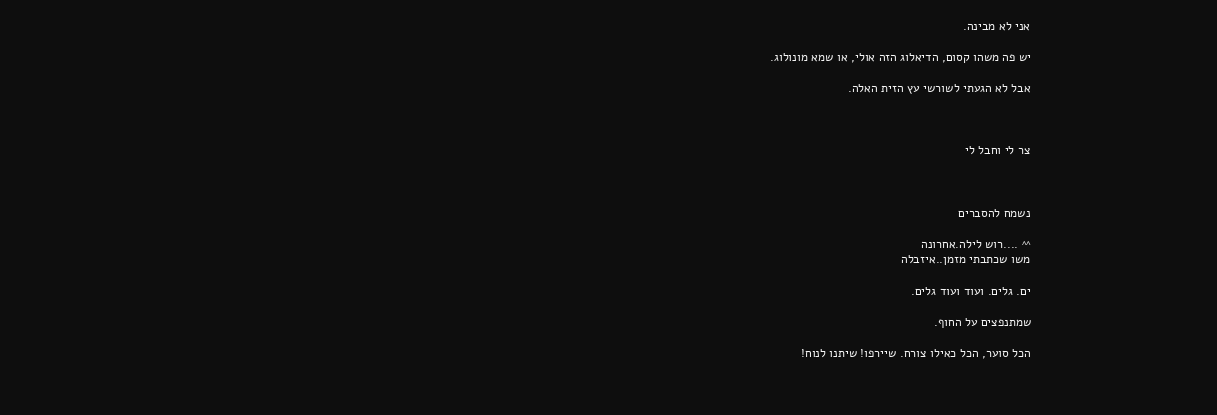אני לא מבינה.

יש פה משהו קסום, הדיאלוג הזה אולי, או שמא מונולוג.

אבל לא הגעתי לשורשי עץ הזית האלה.



צר לי וחבל לי



נשמח להסברים

^^ ....רוש לילה.אחרונה
משו שכתבתי מזמן..איזבלה

ים. גלים. ועוד ועוד גלים.

שמתנפצים על החוף.

הכל סוער, הכל כאילו צורח. שיירפו! שיתנו לנוח!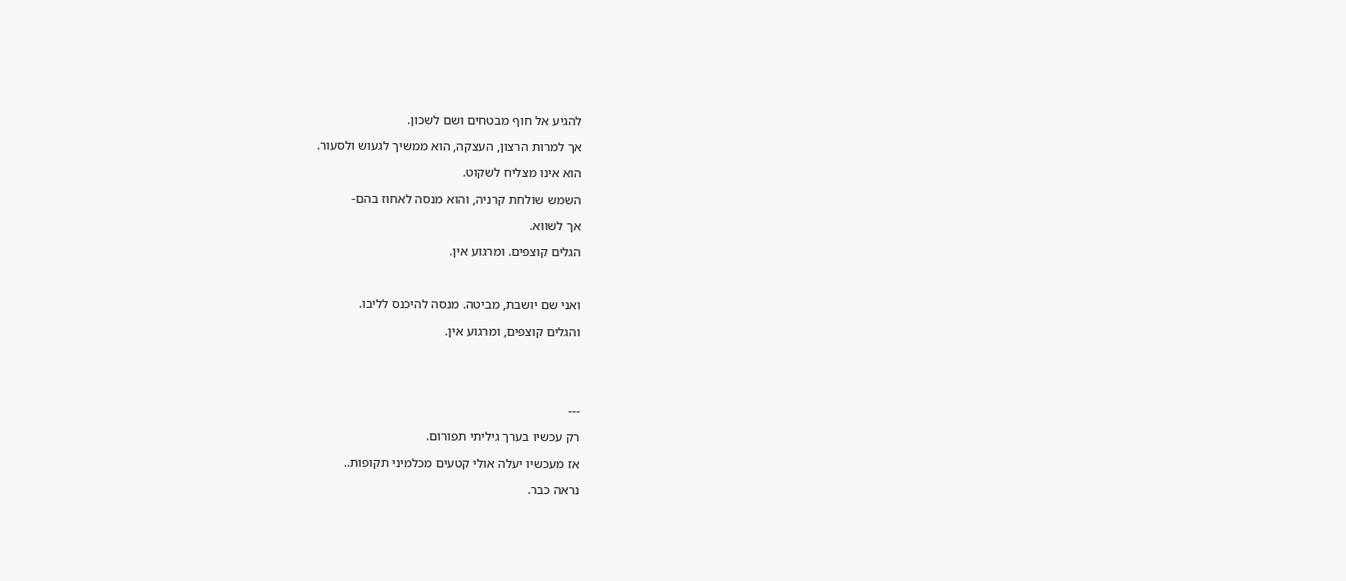להגיע אל חוף מבטחים ושם לשכון.

אך למרות הרצון, העצקה, הוא ממשיך לגעוש ולסעור.

הוא אינו מצליח לשקוט.

השמש שולחת קרניה, והוא מנסה לאחוז בהם-

אך לשווא.

הגלים קוצפים. ומרגוע אין.



ואני שם יושבת, מביטה. מנסה להיכנס לליבו.

והגלים קוצפים, ומרגוע אין.





---

רק עכשיו בערך גיליתי תפורום.

אז מעכשיו יעלה אולי קטעים מכלמיני תקופות..

נראה כבר.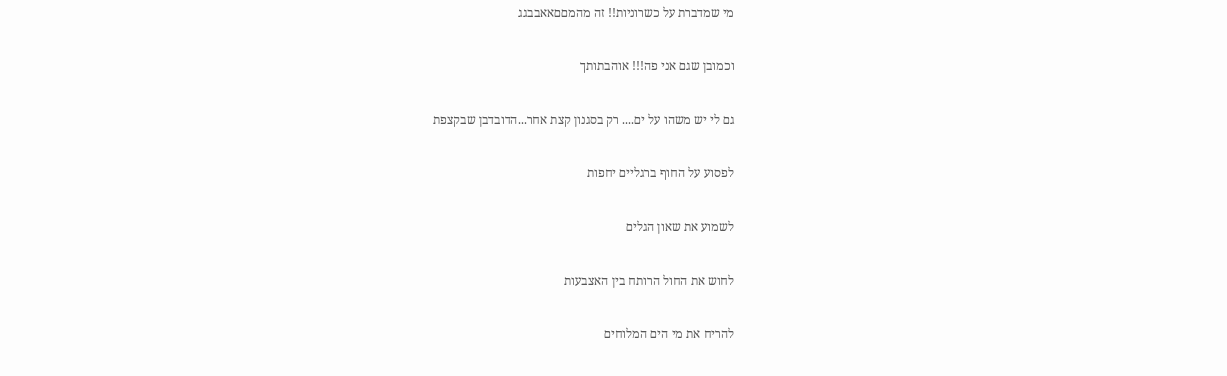מי שמדברת על כשרוניות!! זה מהמםםאאבבגג

וכמובן שגם אני פה!!! אוהבתותך

גם לי יש משהו על ים.... רק בסגנון קצת אחר...הדובדבן שבקצפת

לפסוע על החוף ברגליים יחפות

לשמוע את שאון הגלים

לחוש את החול הרותח בין האצבעות

להריח את מי הים המלוחים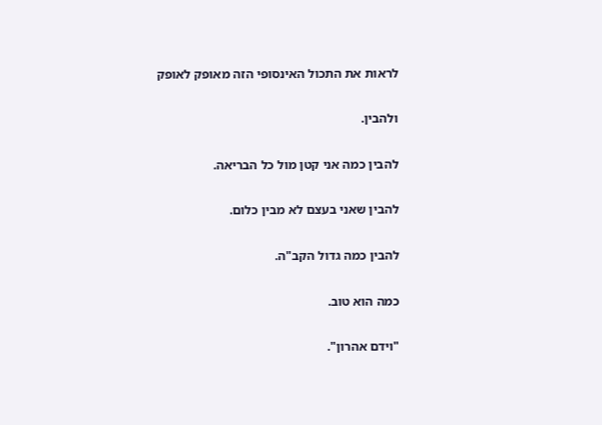לראות את התכול האינסופי הזה מאופק לאופק

ולהבין.

להבין כמה אני קטן מול כל הבריאה.

להבין שאני בעצם לא מבין כלום.

להבין כמה גדול הקב"ה.

כמה הוא טוב.

"וידם אהרון".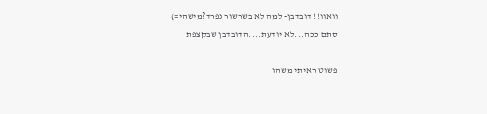וואוו!! דובדבן- למה לא בשרשור נפרד?מישהי=)
סתם ככה...לא יודעת....הדובדבן שבקצפת

פשוט ראיתי משהו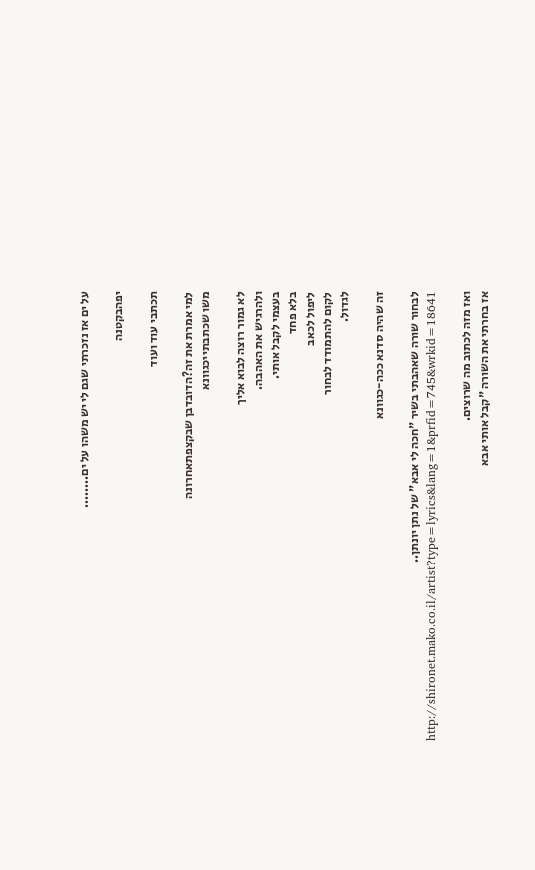על ים אז נזכרתי שגם לי יש משהו על ים........

יפהבקטנה

תכתבי עוד ועוד

למי אמרת את זה?הדובדבן שבקצפתאחרונה
משו שכתבתייכגוונא

לא גמור רוצה לבוא אליך
ולהרגיש את האהבה.
בעצמי לקבל אותי.
בלא פחד
ליפול לכאב
לקום להתמודד לבחור
לגדול.

זה שהיה סדנא ככה-כגוונא

לבחור שורה שאהבתי בשיר "חכה לי אבא" של נתן יונתן..
http://shironet.mako.co.il/artist?type=lyrics&lang=1&prfid=745&wrkid=18641

ואז מזה לכתוב מה שרוצים.
אז בחרתי את השורה "קבל אותי אבא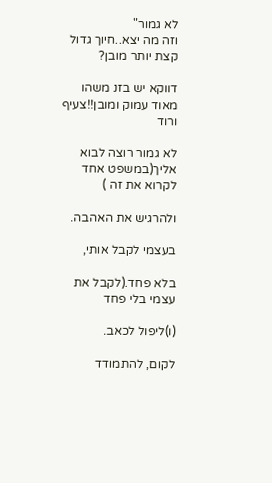לא גמור"
וזה מה יצא..חיוך גדול
קצת יותר מובן?

דווקא יש בזנ משהו מאוד עמוק ומובן!!צעיף ורוד

לא גמור רוצה לבוא אליך(במשפט אחד לקרוא את זה )

ולהרגיש את האהבה.

בעצמי לקבל אותי,

בלא פחד.(לקבל את עצמי בלי פחד

(ו)ליפול לכאב.

לקום, להתמודד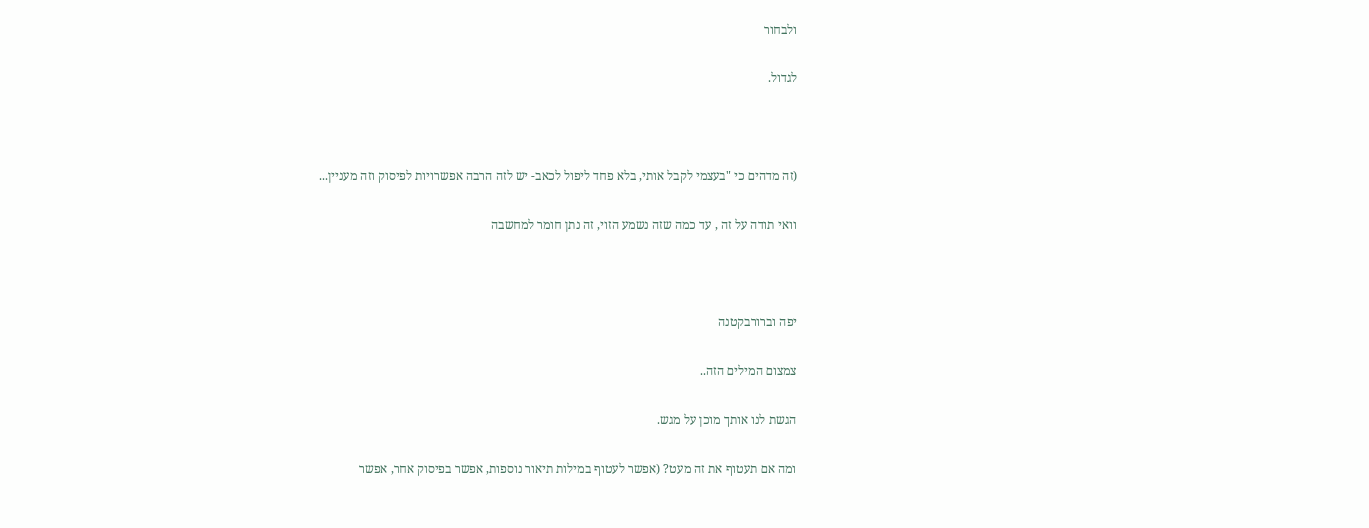ולבחור

לגדול.



(זה מדהים כי "בעצמי לקבל אותי, בלא פחד ליפול לכאב- יש לזה הרבה אפשרויות לפיסוק וזה מעניין...

וואי תודה על זה , עד כמה שזה נשמע הזוי, זה נתן חומר למחשבה



יפה וברורבקטנה

צמצום המילים הזה..

הגשת לנו אותך מוכן על מגש.

ומה אם תעטוף את זה מעט? (אפשר לעטוף במילות תיאור נוספות, אפשר בפיסוק אחר, אפשר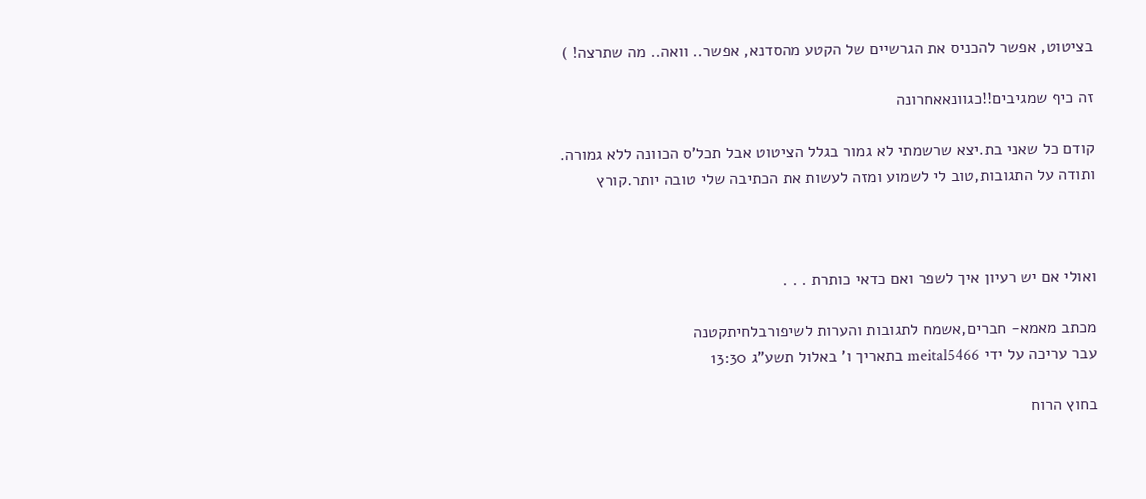בציטוט, אפשר להכניס את הגרשיים של הקטע מהסדנא, אפשר.. וואה.. מה שתרצה! )

זה כיף שמגיבים!!כגוונאאחרונה

קודם כל שאני בת.יצא שרשמתי לא גמור בגלל הציטוט אבל תכל'ס הכוונה ללא גמורה.
ותודה על התגובות,טוב לי לשמוע ומזה לעשות את הכתיבה שלי טובה יותר.קורץ



ואולי אם יש רעיון איך לשפר ואם כדאי כותרת . . .

מכתב מאמא- חברים,אשמח לתגובות והערות לשיפורבלחיתקטנה
עבר עריכה על ידי meital5466 בתאריך ו' באלול תשע"ג 13:30

בחוץ הרוח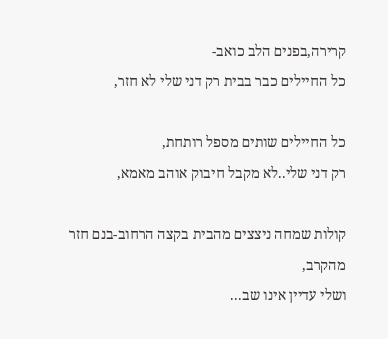קרירה,בפנים הלב כואב-
כל החיילים כבר בבית רק דני שלי לא חזר,

כל החיילים שותים מספל רותחת,
רק דני שלי..לא מקבל חיבוק אוהב מאמא,

קולות שמחה ניצצים מהבית בקצה הרחוב-בנם חזר מהקרב,
ושלי עדיין אינו שב...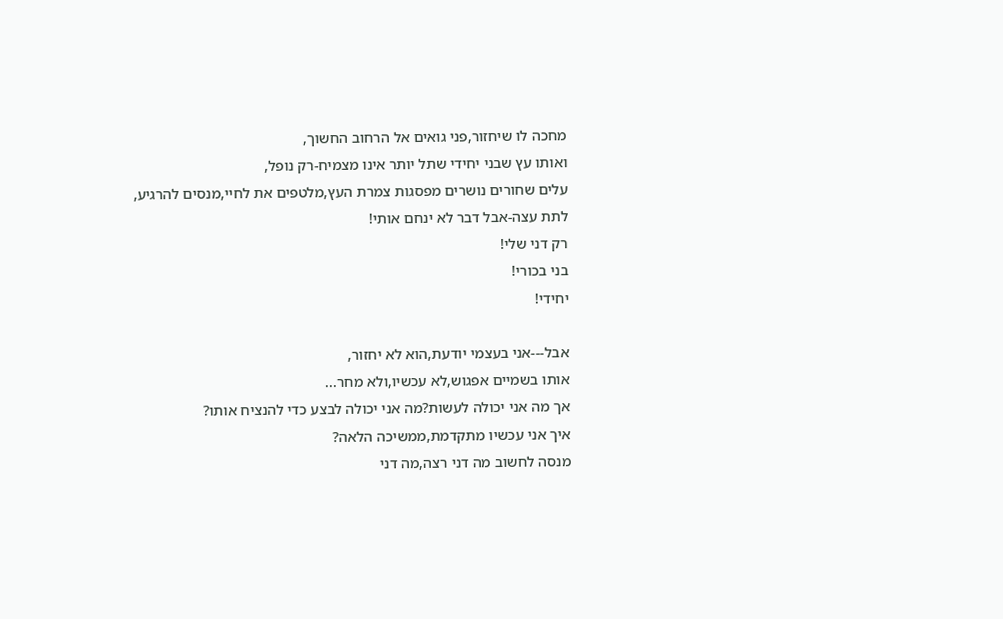מחכה לו שיחזור,פני גואים אל הרחוב החשוך,
ואותו עץ שבני יחידי שתל יותר אינו מצמיח-רק נופל,
עלים שחורים נושרים מפסגות צמרת העץ,מלטפים את לחיי,מנסים להרגיע,
לתת עצה-אבל דבר לא ינחם אותי!
רק דני שלי!
בני בכורי!
יחידי!

אבל---אני בעצמי יודעת,הוא לא יחזור,
אותו בשמיים אפגוש,לא עכשיו,ולא מחר...
אך מה אני יכולה לעשות?מה אני יכולה לבצע כדי להנציח אותו?
איך אני עכשיו מתקדמת,ממשיכה הלאה?
מנסה לחשוב מה דני רצה,מה דני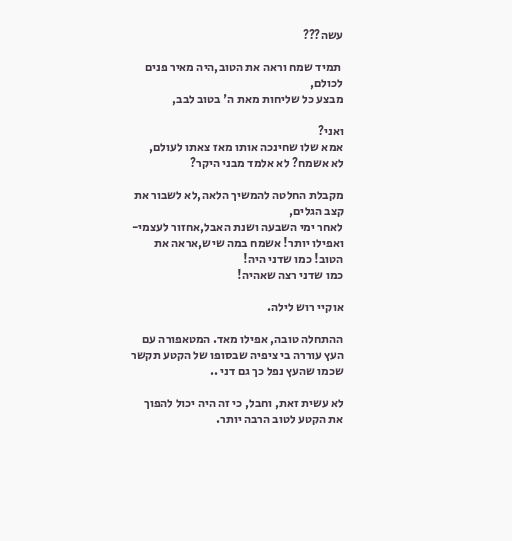עשה???

 תמיד שמח וראה את הטוב,היה מאיר פנים לכולם,
מבצע כל שליחות מאת ה' בטוב לבב,

ואני?
אמא שלו שחינכה אותו מאז צאתו לעולם,
לא אשמח? לא אלמד מבני היקר?

מקבלת החלטה להמשיך הלאה,לא לשבור את קצב הגלים,
לאחר ימי השבעה ושנת האבל,אחזור לעצמי-
ואפילו יותר! אשמח במה שיש,אראה את הטוב! כמו שדני היה!
כמו שדני רצה שאהיה!

אוקיי רוש לילה.

ההתחלה טובה, אפילו מאד. המטאפורה עם העץ עוררה בי ציפיה שבסופו של הקטע תקשר שכמו שהעץ נפל כך גם דני ..

לא עשית זאת, וחבל, כי זה היה יכול להפוך את הקטע לטוב הרבה יותר.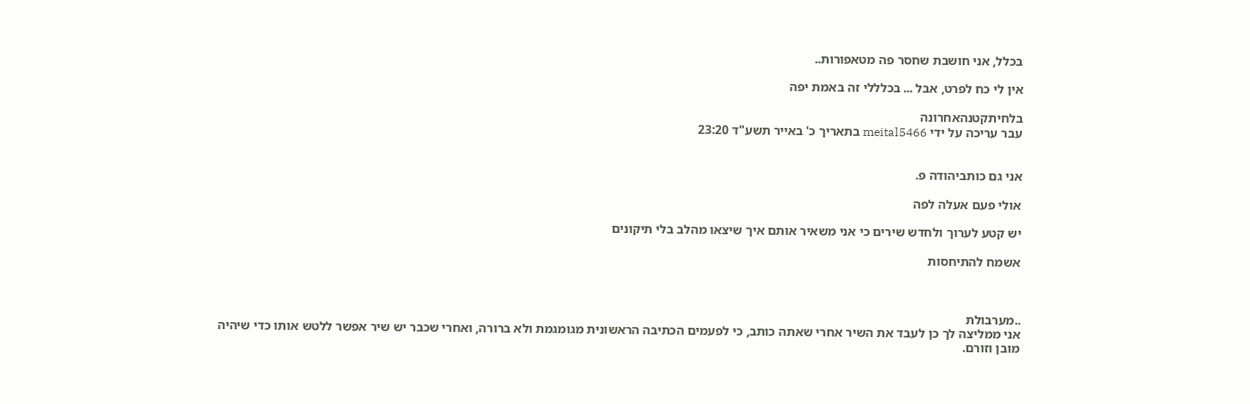בכלל, אני חושבת שחסר פה מטאפורות..

אין לי כח לפרט, אבל ... בכלללי זה באמת יפה

בלחיתקטנהאחרונה
עבר עריכה על ידי meital5466 בתאריך כ' באייר תשע"ד 23:20


אני גם כותביהודה פ.

אולי פעם אעלה לפה

יש קטע לערוך ולחדש שירים כי אני משאיר אותם איך שיצאו מהלב בלי תיקונים

אשמח להתיחסות



..מערבולת
אני ממליצה לך כן לעבד את השיר אחרי שאתה כותב, כי לפעמים הכתיבה הראשונית מגומגמת ולא ברורה, ואחרי שכבר יש שיר אפשר ללטש אותו כדי שיהיה מובן וזורם.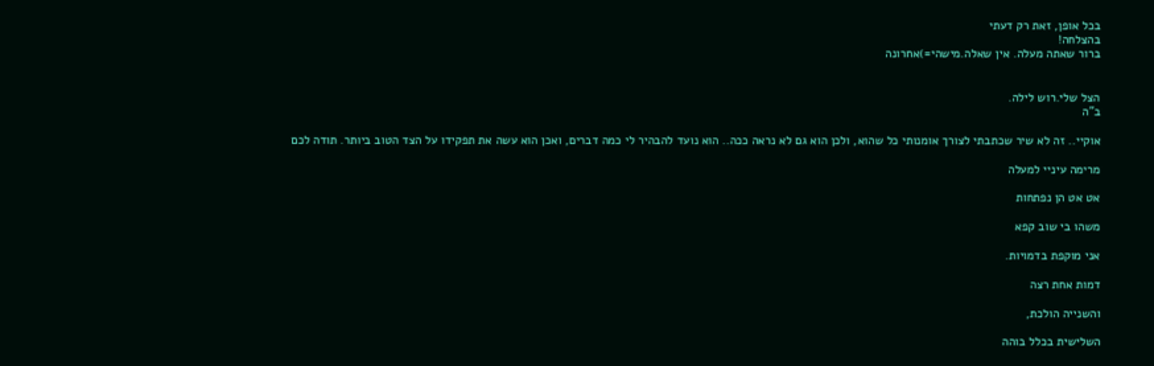בכל אופן, זאת רק דעתי
בהצלחה!
ברור שאתה מעלה. אין שאלה.מישהי=)אחרונה


הצל שלי.רוש לילה.
ב"ה

אוקיי.. זה לא שיר שכתבתי לצורך אומנותי כל שהוא, ולכן הוא גם לא נראה ככה.. הוא נועד להבהיר לי כמה דברים, ואכן הוא עשה את תפקידו על הצד הטוב ביותר. תודה לכם

מרימה עיניי למעלה

אט אט הן נפתחות

משהו בי שוב קפא

אני מוקפת בדמויות.

דמות אחת רצה

והשנייה הולכת,

השלישית בכלל בוהה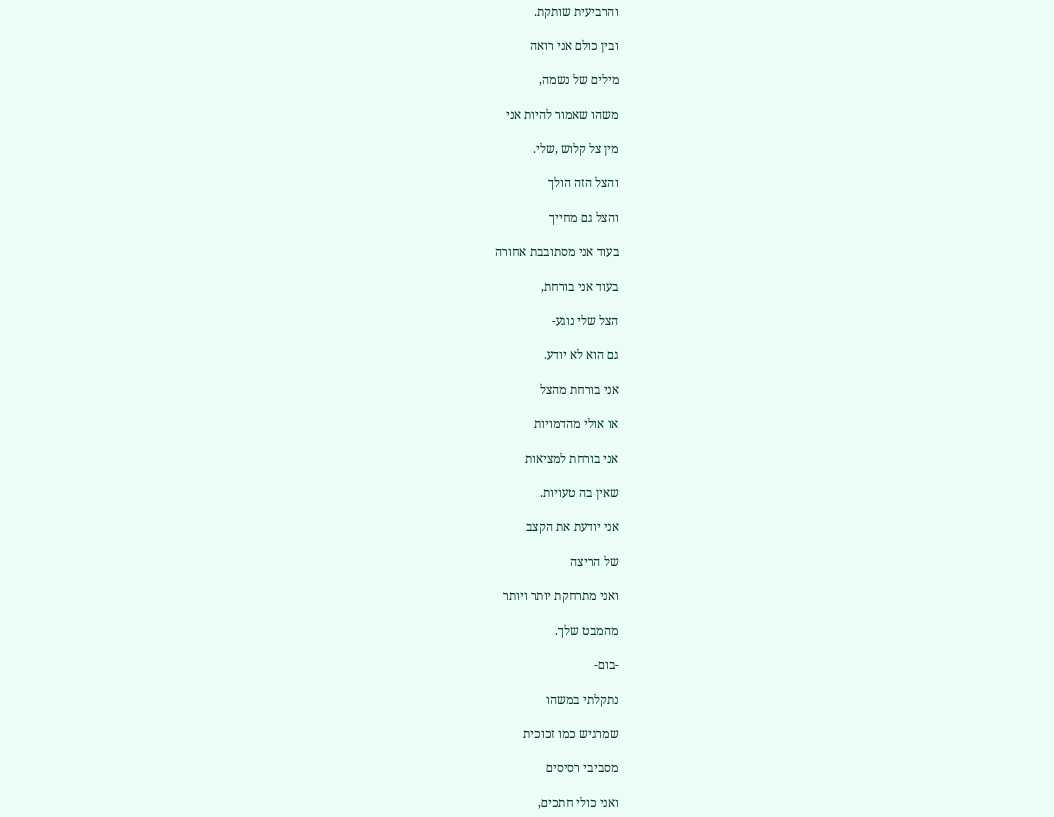והרביעית שותקת.

ובין כולם אני רואה

מילים של נשמה,

משהו שאמור להיות אני

מין צל קלוש ,שלי.

והצל הזה הולך

והצל גם מחייך

בעוד אני מסתובבת אחורה

בעוד אני בורחת,

הצל שלי נוגע-

גם הוא לא יודע.

אני בורחת מהצל

או אולי מהדמויות

אני בורחת למציאות

שאין בה טעויות.

אני יודעת את הקצב

של הריצה

ואני מתרחקת יותר ויותר

מהמבט שלך.

-בום-

נתקלתי במשהו

שמרגיש כמו זכוכית

מסביבי רסיסים

ואני כולי חתכים,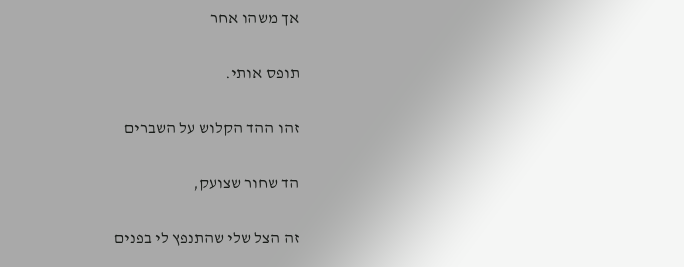אך משהו אחר

תופס אותי.

זהו ההד הקלוש על השברים

הד שחור שצועק,

זה הצל שלי שהתנפץ לי בפנים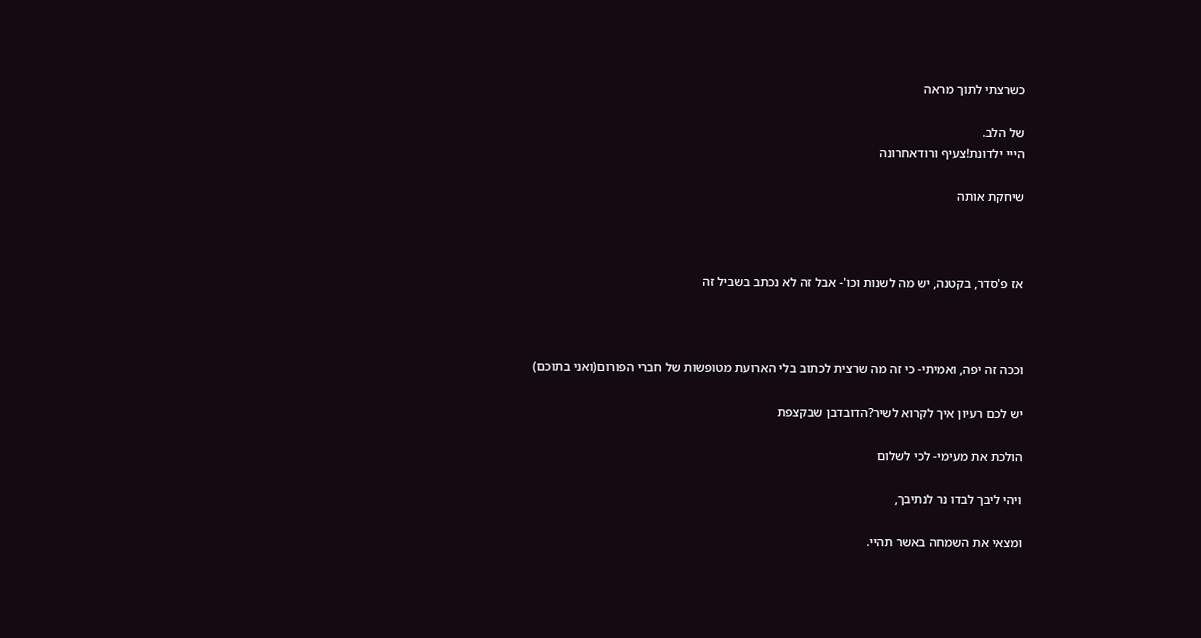כשרצתי לתוך מראה

של הלב.
הייי ילדונת!צעיף ורודאחרונה

שיחקת אותה



אז פ'סדר, בקטנה, יש מה לשנות וכו'- אבל זה לא נכתב בשביל זה



וככה זה יפה, ואמיתי- כי זה מה שרצית לכתוב בלי הארועת מטופשות של חברי הפורום(ואני בתוכם)

יש לכם רעיון איך לקרוא לשיר?הדובדבן שבקצפת

הולכת את מעימי- לכי לשלום

ויהי ליבך לבדו נר לנתיבך,

ומצאי את השמחה באשר תהיי.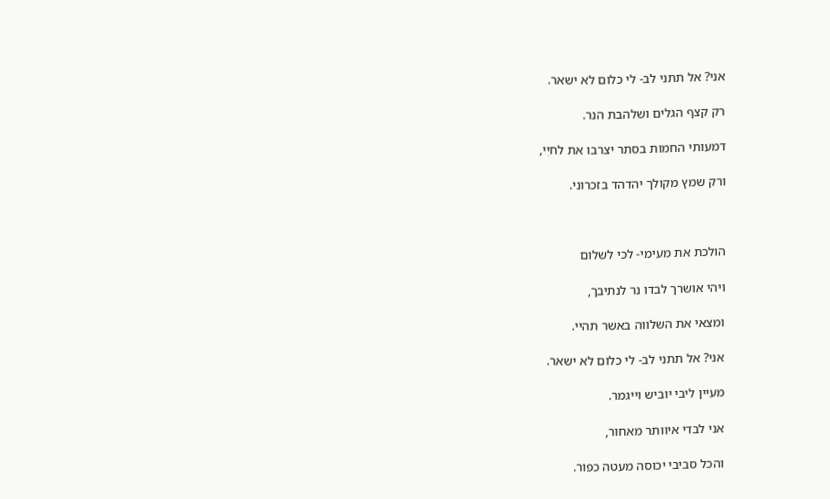אני? אל תתני לב- לי כלום לא ישאר.

רק קצף הגלים ושלהבת הנר.

דמעותי החמות בסתר יצרבו את לחיִי,

ורק שמץ מקולך יהדהד בזכרוני.



הולכת את מעימי- לכי לשלום

ויהי אושרך לבדו נר לנתיבך,

ומצאי את השלווה באשר תהיי.

אני? אל תתני לב- לי כלום לא ישאר.

מעיין ליבי יוביש וייגמר.

אני לבדי איוותר מאחור,

והכל סביבי יכוסה מעטה כפור.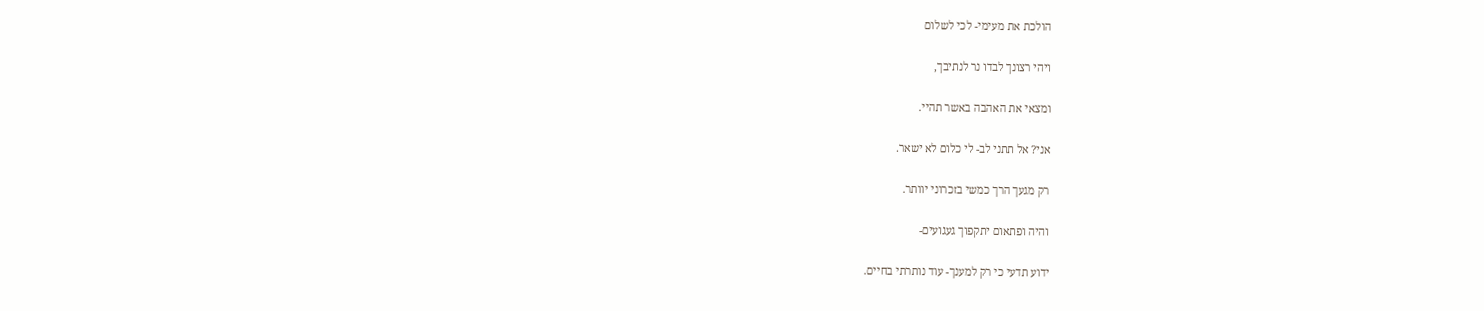הולכת את מעימי- לכי לשלום

ויהי רצונך לבדו נר לנתיבך,

ומצאי את האהבה באשר תהיי.

אני? אל תתני לב- לי כלום לא ישאר.

רק מגעך הרך כמשי בזכרוני יוותר.

והיה ופתאום יתקפוך געגועים-

ידוע תדעי כי רק למענך- עוד נותרתי בחיים.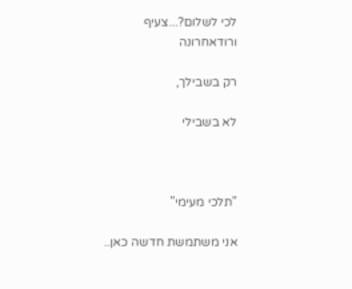לכי לשלום?...צעיף ורודאחרונה

רק בשבילך,

לא בשבילי



"תלכי מעימי"

אני משתמשת חדשה כאן..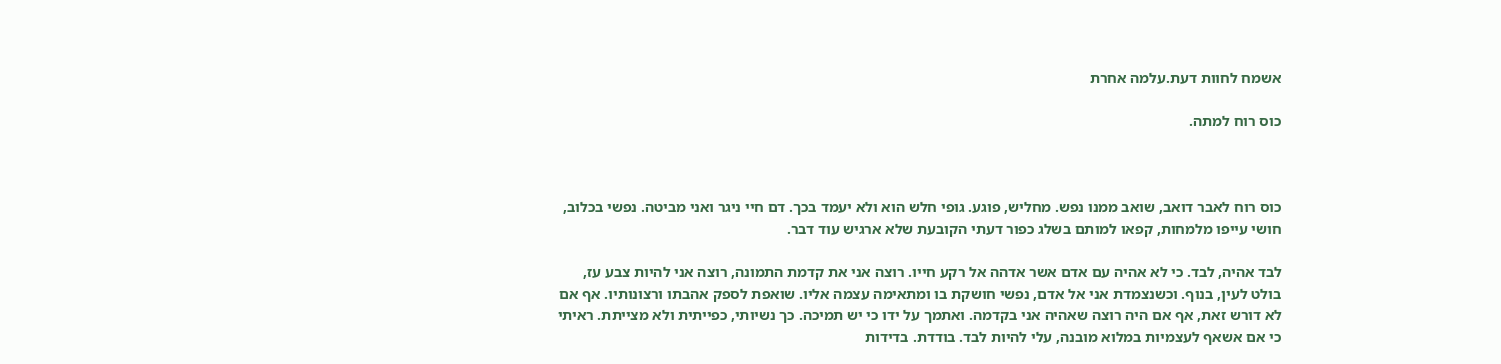אשמח לחוות דעת.עלמה אחרת

כוס רוח למתה.



כוס רוח לאבר דואב, שואב ממנו נפש. מחליש, פוגע. גופי חלש הוא ולא יעמד בכך. דם חיי ניגר ואני מביטה. נפשי בכלוב, חושי עייפו מלמחות, קפאו למותם בשלג כפור דעתי הקובעת שלא ארגיש עוד דבר.

לבד אהיה, לבד. כי לא אהיה עם אדם אשר אדהה אל רקע חייו. רוצה אני את קדמת התמונה, רוצה אני להיות צבע עז, בולט לעין, בנוף. וכשנצמדת אני אל אדם, נפשי חושקת בו ומתאימה עצמה אליו. שואפת לספק אהבתו ורצונותיו. אף אם לא דורש זאת, אף אם היה רוצה שאהיה אני בקדמה. ואתמך על ידו כי יש תמיכה. כך נשיותי, כפייתית ולא מצייתת. ראיתי כי אם אשאף לעצמיות במלוא מובנה, עלי להיות לבד. בודדת. בדידות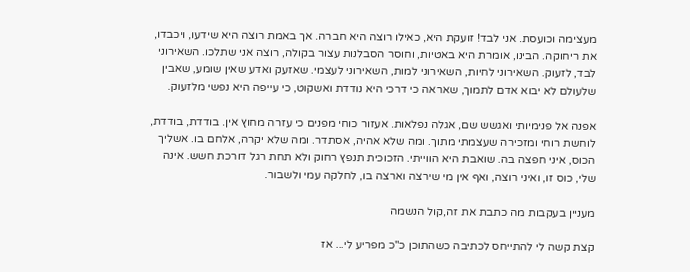מעצימה וכועסת. אני לבד! זועקת היא, כאילו רוצה היא חברה. אך באמת רוצה היא שידעו, ויכבדו, את ריחוקה. הבינו, אומרת היא באטיות, וחוסר הסבלנות עצור בקולה, רוצה אני שתלכו. השאירוני לבד, לזעוק. השאירוני לחיות, השאירוני למות, השאירוני לעצמי. שאזעק ואדע שאין שומע, שאבין שלעולם לא יבוא אדם לתמוך, שאראה כי דרכי היא נודדת ואשקוט, כי עייפה היא נפשי מלזעוק.

אפנה אל פנימיותי ואגשש שם, אגלה נפלאות. אעזור כוחי מפנים כי עזרה מחוץ אין. בודדת, בודדת, לוחשת רוחי ומזכירה שעצמתי מתוך. ומה שלא אהיה, אסתדר. ומה שלא יקרה, אלחם בו. אשליך הכוס, איני חפצה בה. שואבת היא הווייתי. הזכוכית תנפץ רחוק ולא תחת רגל דורכת חשש. אינה שלי, כוס זו, ואיני רוצה, ואף אין מי שירצה וארצה בו, לחלקה עמי ולשבור.

מעניין בעקבות מה כתבת את זה,קול הנשמה

קצת קשה לי להתייחס לכתיבה כשהתוכן כ"כ מפריע לי... אז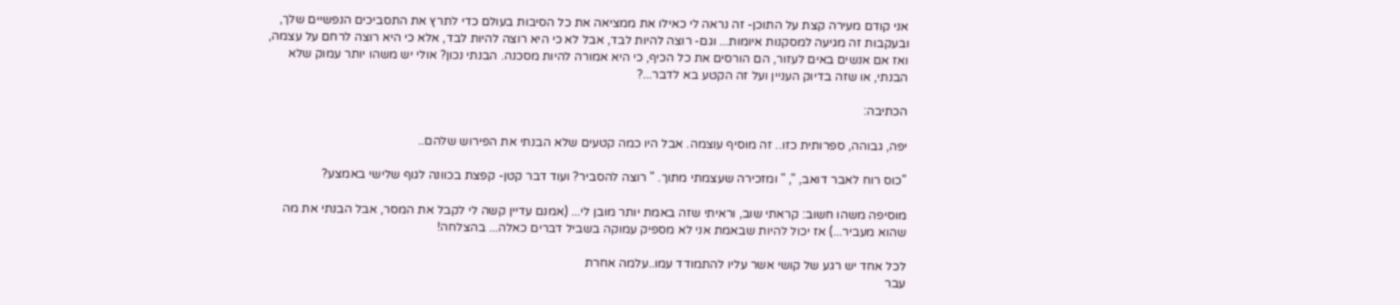אני קודם מעירה קצת על התוכן- זה נראה לי כאילו את ממציאה את כל הסיבות בעולם כדי לתרץ את התסביכים הנפשיים שלך, ובעקבות זה מגיעה למסקנות איומות... וגם- רוצה להיות לבד, אבל לא כי היא רוצה להיות לבד, אלא כי היא רוצה לרחם על עצמה, ואז אם אנשים באים לעזור, הם הורסים את כל הכיף, כי היא אמורה להיות מסכנה. הבנתי נכון? אולי יש משהו יותר עמוק שלא הבנתי, או שזה בדיוק העניין ועל זה הקטע בא לדבר...?

הכתיבה:

יפה, גבוהה, ספרותית כזו.. זה מוסיף עוצמה. אבל היו כמה קטעים שלא הבנתי את הפירוש שלהם..

"כוס רוח לאבר דואב, ", " ומזכירה שעצמתי מתוך. " רוצה להסביר? ועוד דבר קטן- קפצת בכוונה לגוף שלישי באמצע?

מוסיפה משהו חשוב: קראתי שוב, וראיתי שזה באמת יותר מובן לי... (אמנם עדיין קשה לי לקבל את המסר, אבל הבנתי את מה שהוא מעביר...) אז יכול להיות שבאמת אני לא מספיק עמוקה בשביל דברים כאלה... בהצלחה!

לכל אחד יש רגע של קושי אשר עליו להתמודד עמו..עלמה אחרת
עבר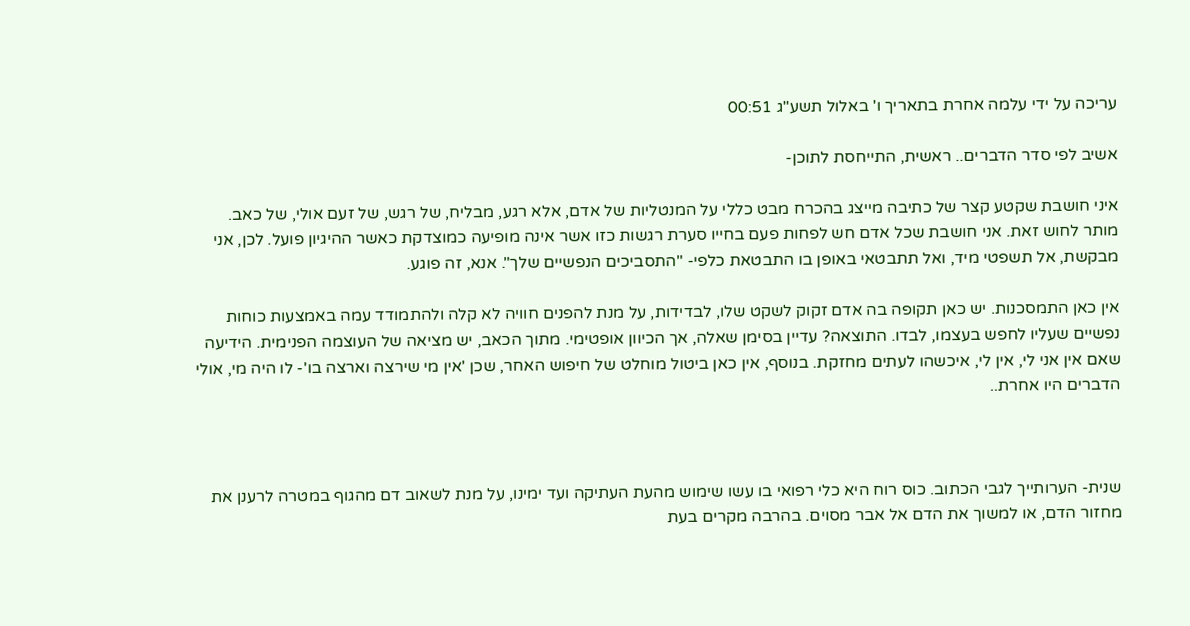עריכה על ידי עלמה אחרת בתאריך ו' באלול תשע"ג 00:51

אשיב לפי סדר הדברים.. ראשית, התייחסת לתוכן-

איני חושבת שקטע קצר של כתיבה מייצג בהכרח מבט כללי על המנטליות של אדם, אלא רגע, מבליח, של רגש, של זעם אולי, של כאב. מותר לחוש זאת. אני חושבת שכל אדם חש לפחות פעם בחייו סערת רגשות כזו אשר אינה מופיעה כמוצדקת כאשר ההיגיון פועל. לכן, אני מבקשת, אל תשפטי מיד, ואל תתבטאי באופן בו התבטאת כלפי- "התסביכים הנפשיים שלך". אנא, זה פוגע.

אין כאן התמסכנות. יש כאן תקופה בה אדם זקוק לשקט שלו, לבדידות, על מנת להפנים חוויה לא קלה ולהתמודד עמה באמצעות כוחות נפשיים שעליו לחפש בעצמו, לבדו. התוצאה? עדיין בסימן שאלה, אך הכיוון אופטימי. מתוך הכאב, יש מציאה של העוצמה הפנימית. הידיעה שאם אין אני לי, אין לי, איכשהו לעתים מחזקת. בנוסף, אין כאן ביטול מוחלט של חיפוש האחר, שכן 'אין מי שירצה וארצה בו'- לו היה מי, אולי הדברים היו אחרת..



שנית- הערותייך לגבי הכתוב. כוס רוח היא כלי רפואי בו עשו שימוש מהעת העתיקה ועד ימינו, על מנת לשאוב דם מהגוף במטרה לרענן את מחזור הדם, או למשוך את הדם אל אבר מסוים. בהרבה מקרים בעת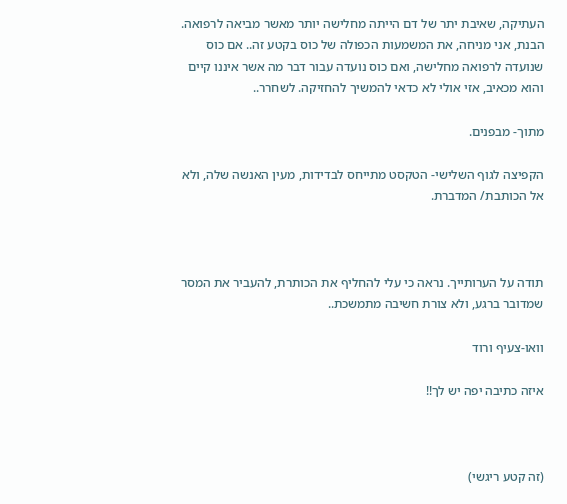העתיקה, שאיבת יתר של דם הייתה מחלישה יותר מאשר מביאה לרפואה. הבנת, אני מניחה, את המשמעות הכפולה של כוס בקטע זה.. אם כוס שנועדה לרפואה מחלישה, ואם כוס נועדה עבור דבר מה אשר איננו קיים והוא מכאיב, אזי אולי לא כדאי להמשיך להחזיקה. לשחרר..

מתוך- מבפנים.

הקפיצה לגוף השלישי- הטקסט מתייחס לבדידות, מעין האנשה שלה, ולא אל הכותבת/ המדברת.



תודה על הערותייך. נראה כי עלי להחליף את הכותרת, להעביר את המסר שמדובר ברגע, ולא צורת חשיבה מתמשכת..

וואו-צעיף ורוד

איזה כתיבה יפה יש לך!!



(זה קטע ריגשי)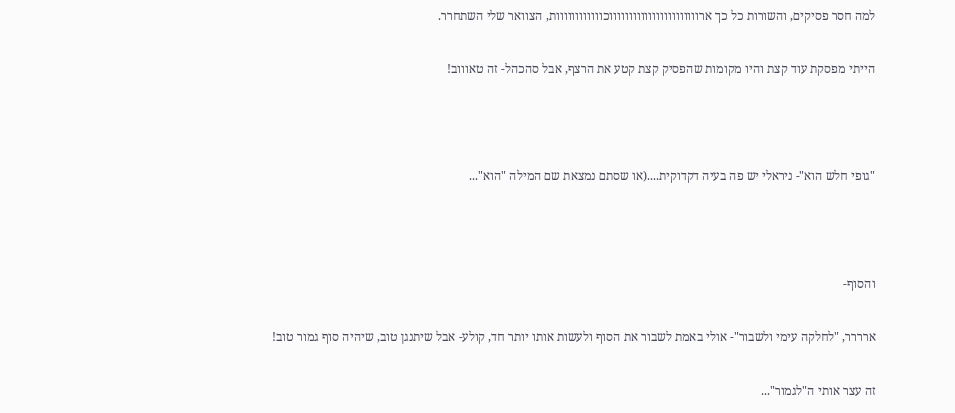למה חסר פסיקים, והשורות כל כך ארוווווווווווווווווווווווכוווווווווווות, הצוואר שלי השתחרר.

הייתי מפסקת עוד קצת והיו מקומות שהפסיק קצת קטע את הרצף, אבל סהכהל- זה טאוווב!



"גופי חלש הוא"- ניראלי יש פה בעיה דקדוקית....(או שסתם נמצאת שם המילה "הוא"...



והסוף-

ארררר, "לחלקה עימי ולשבור"- אולי באמת לשבור את הסוף ולעשות אותו יותר חד, קולע- אבל שיתנגן טוב, שיהיה סוף גמור טוב!

זה עצר אותי ה"לגמור"...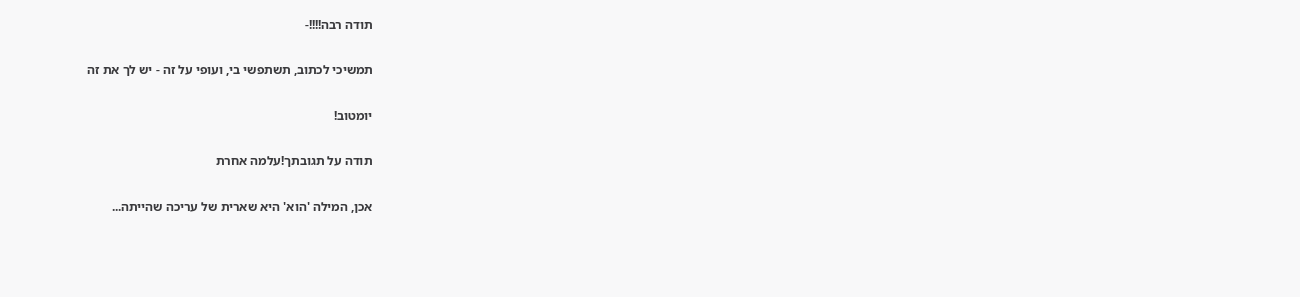תודה רבה!!!!-

תמשיכי לכתוב, תשתפשי בי, ועופי על זה - יש לך את זה

יומטוב!

תודה על תגובתך!עלמה אחרת

אכן, המילה 'הוא' היא שארית של עריכה שהייתה...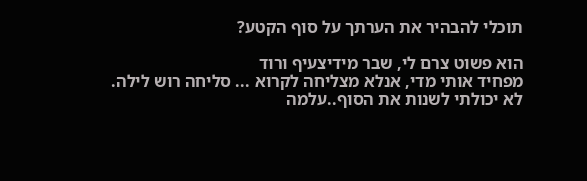תוכלי להבהיר את הערתך על סוף הקטע?

הוא פשוט צרם לי, שבר מידיצעיף ורוד
מפחיד אותי מדי, אנלא מצליחה לקרוא ... סליחה רוש לילה.
לא יכולתי לשנות את הסוף..עלמה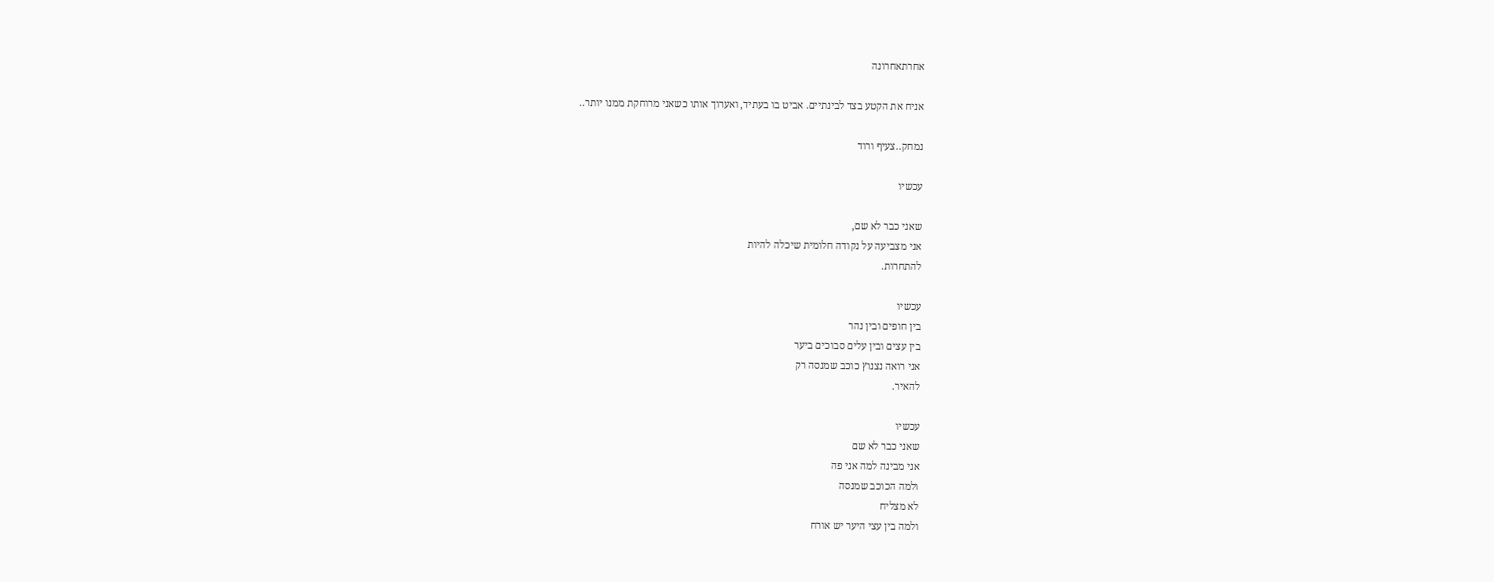אחרתאחרונה

אניח את הקטע בצד לבינתיים. אביט בו בעתיד, ואערוך אותו כשאני מרוחקת ממנו יותר..

נמחק..צעיף ורוד

עכשיו

שאני כבר לא שם,
אני מצביעה על נקודה חלומית שיכלה להיות
להתחרות.

עכשיו
בין חופים ובין נהר
בין עצים ובין עלים סבוכים ביער
אני רואה נצנוץ כוכב שמנסה רק
להאיר.

עכשיו
שאני כבר לא שם
אני מבינה למה אני פה
ולמה הכוכב שמנסה
לא מצליח
ולמה בין עצי היער יש אורח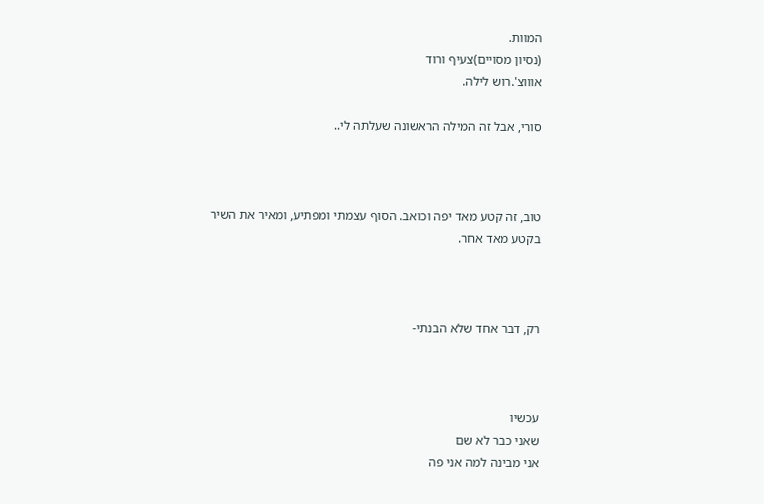המוות.
(נסיון מסויים)צעיף ורוד
אוווצ'.רוש לילה.

סורי, אבל זה המילה הראשונה שעלתה לי..



טוב, זה קטע מאד יפה וכואב. הסוף עצמתי ומפתיע, ומאיר את השיר בקטע מאד אחר.



רק, דבר אחד שלא הבנתי-



עכשיו
שאני כבר לא שם
אני מבינה למה אני פה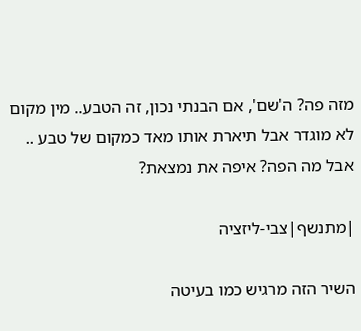מזה פה? ה'שם', אם הבנתי נכון, זה הטבע.. מין מקום לא מוגדר אבל תיארת אותו מאד כמקום של טבע .. אבל מה הפה? איפה את נמצאת?

|מתנשף|צבי-ליזציה

השיר הזה מרגיש כמו בעיטה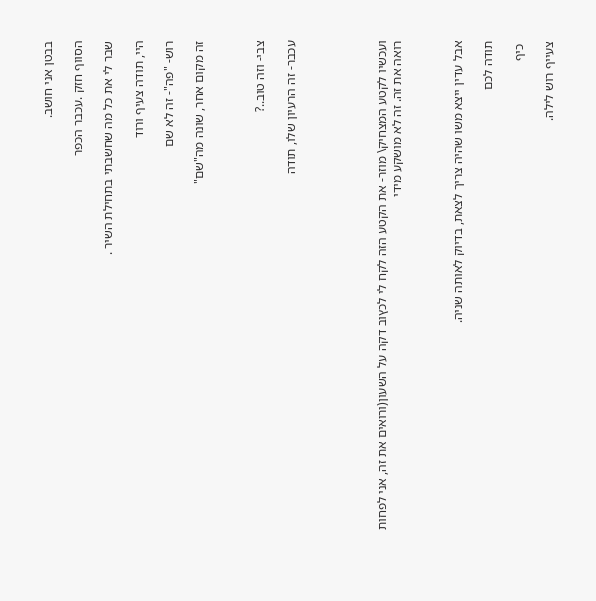בבטן אני חושב.

הסווף חזק .עכבר הכפר

שבר לי את כל מה שחשבתי בתחילת השיר .

היי, תודה צעיף ורוד

רוש- "פה"- זה לא שם

זה מקום אחר, שונה מה"שם"



צבי- וזה טוב..?

עכבר- זה הרעיון שלו, תודה





ועכשיו לקטע המצחיק\ מוזר- את הקטע הזה לקח לי לכץוב דקה על השעון(ורואים את זה, אני לפחות רואה את זה. זה לא מושקע מידי



אבל עדין ייצא משו שהיה צריך לצאת, בדיוק לאותה שניה.

תודה לכם

 כיף

צעייף רוש לילה.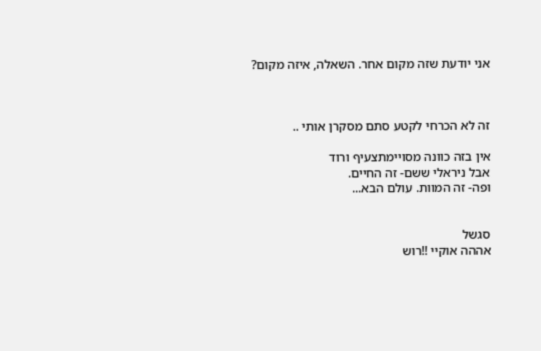אני יודעת שזה מקום אחר. השאלה, איזה מקום?



זה לא הכרחי לקטע סתם מסקרן אותי ..

אין בזה כוונה מסויימתצעיף ורוד
אבל ניראלי ששם- זה החיים.
ופה- זה המוות. עולם הבא...


סגשל
אההה אוקיי !!רוש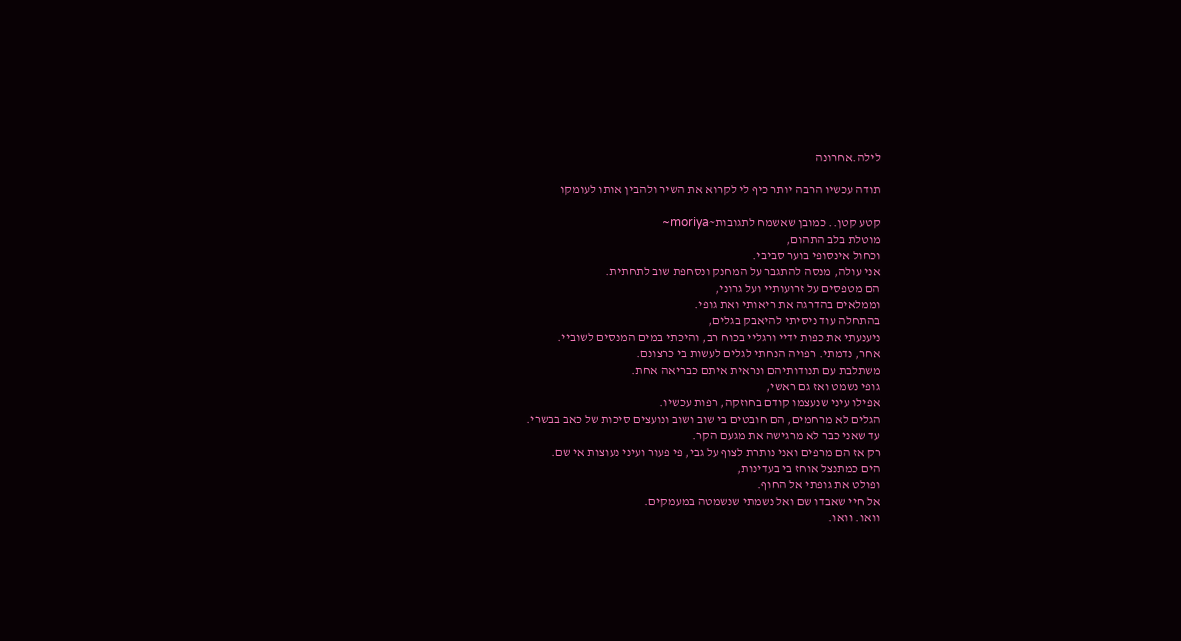לילה.אחרונה

תודה עכשיו הרבה יותר כיף לי לקרוא את השיר ולהבין אותו לעומקו

קטע קטן.. כמובן שאשמח לתגובות~moriya~
מוטלת בלב התהום,
וכחול אינסופי בוער סביבי.
אני עולה, מנסה להתגבר על המחנק ונסחפת שוב לתחתית.
הם מטפסים על זרועותיי ועל גרוני,
וממלאים בהדרגה את ריאותי ואת גופי.
בהתחלה עוד ניסיתי להיאבק בגלים,
ניענעתי את כפות ידיי ורגליי בכוח רב, והיכתי במים המנסים לשוביי.
אחר, נדמתי. רפויה הנחתי לגלים לעשות בי כרצונם.
משתלבת עם תנודותיהם ונראית איתם כבריאה אחת.
גופי נשמט ואז גם ראשי,
אפילו עיני שנעצמו קודם בחוזקה, רפות עכשיו.
הגלים לא מרחמים, הם חובטים בי שוב ושוב ונועצים סיכות של כאב בבשרי.
עד שאני כבר לא מרגישה את מגעם הקר.
רק אז הם מרפים ואני נותרת לצוף על גבי, פי פעור ועיני נעוצות אי שם.
הים כמתנצל אוחז בי בעדינות,
ופולט את גופתי אל החוף.
אל חיי שאבדו שם ואל נשמתי שנשמטה במעמקים.
וואו. וואו.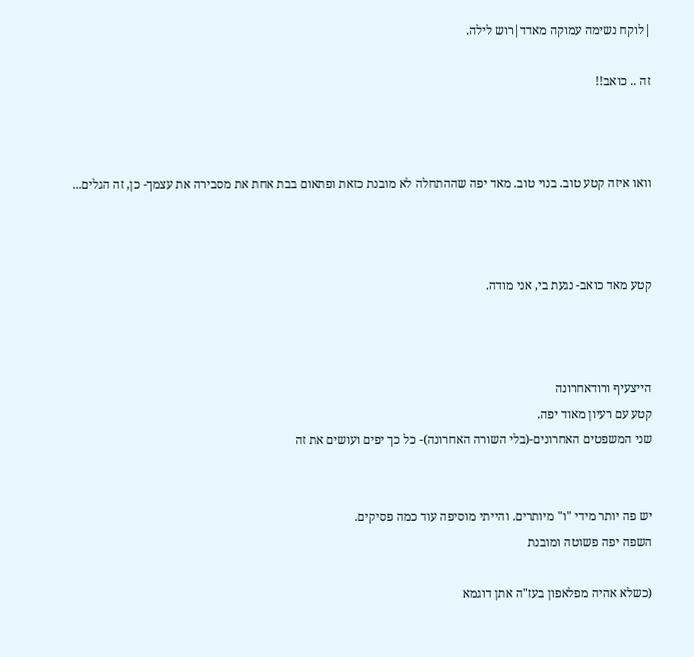|לוקח נשימה עמוקה מאדד|רוש לילה.

זה .. כואב!!



וואו איזה קטע טוב. בנוי טוב. מאד יפה שההתחלה לא מובנת כזאת ופתאום בבת אחת את מסבירה את עצמך- כן, זה הגלים...



קטע מאד כואב- נגעת בי, אני מודה.



הייצעיף ורודאחרונה
קטע עם רעיון מאוד יפה.
שני המשפטים האחרונים-(בלי השורה האחרונה)- כל כך יפים ועושים את זה


יש פה יותר מידי "ו" מיותרים. והייתי מוסיפה עוד כמה פסיקים.
השפה יפה פשוטה ומובנת

(כשלא אהיה מפלאפון בעז"ה אתן דוגמא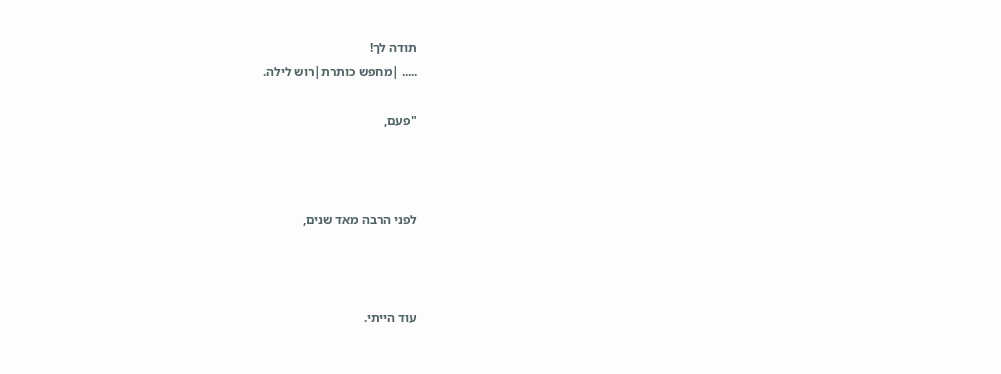תודה לך!
..... |מחפש כותרת|רוש לילה.

"פעם,



לפני הרבה מאד שנים,



עוד הייתי.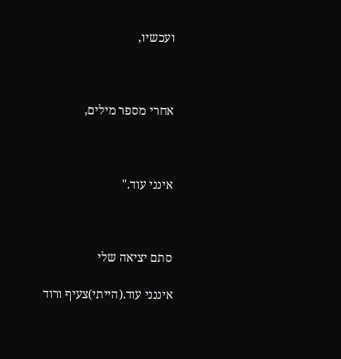ועכשיו,



אחרי מספר מילים,



אינני עוד."



סתם יציאה שלי

איננני עוד.(הייתי)צעיף ורוד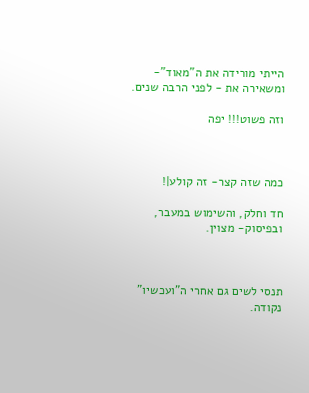הייתי מורידה את ה"מאוד"- ומשאירה את - לפני הרבה שנים.

וזה פשוט!!! יפה



כמה שזה קצר- זה קולע|!

חד וחלק, והשימוש במעבר, ובפיסוק- מצוין.



תנסי לשים גם אחרי ה"ועכשיו" נקודה.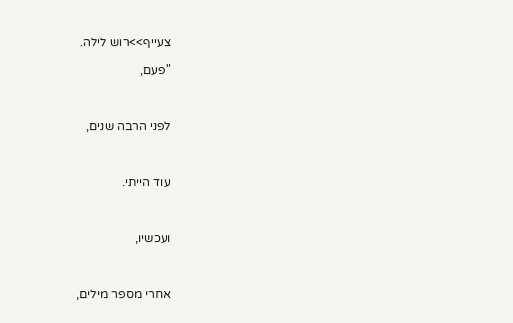צעייף>>רוש לילה.

"פעם,



לפני הרבה שנים,



עוד הייתי.



ועכשיו,



אחרי מספר מילים,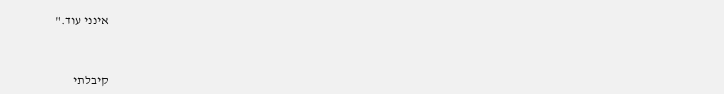אינני עוד."



קיבלתי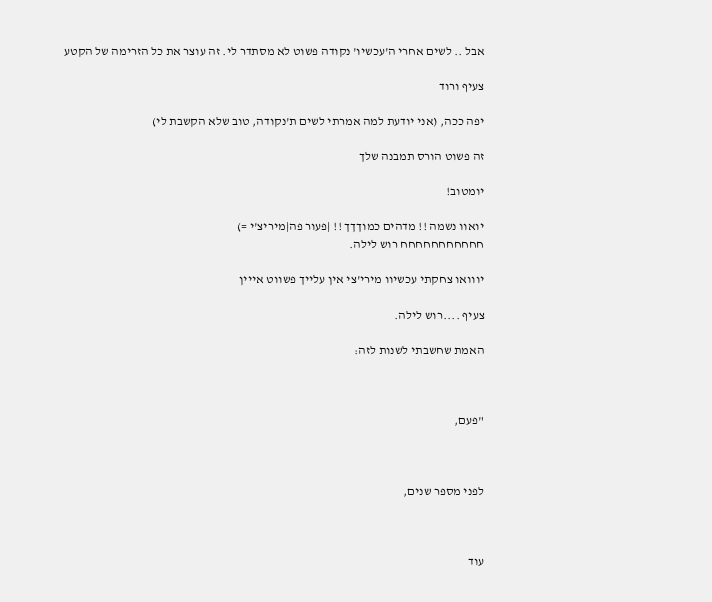אבל .. לשים אחרי ה'עכשיו' נקודה פשוט לא מסתדר לי. זה עוצר את כל הזרימה של הקטע

צעיף ורוד

יפה ככה, (אני יודעת למה אמרתי לשים ת'נקודה, טוב שלא הקשבת לי)

זה פשוט הורס תמבנה שלך

יומטוב!

יואוו נשמה !! מדהים כמוךךך !! |פעור פה|מיריצ'י =)
חחחחחחחחחחח רוש לילה.

יווואו צחקתי עכשיוו מירי'צי אין עלייך פשווט אייין

צעיף ....רוש לילה.

האמת שחשבתי לשנות לזה:



"פעם,



לפני מספר שנים,



עוד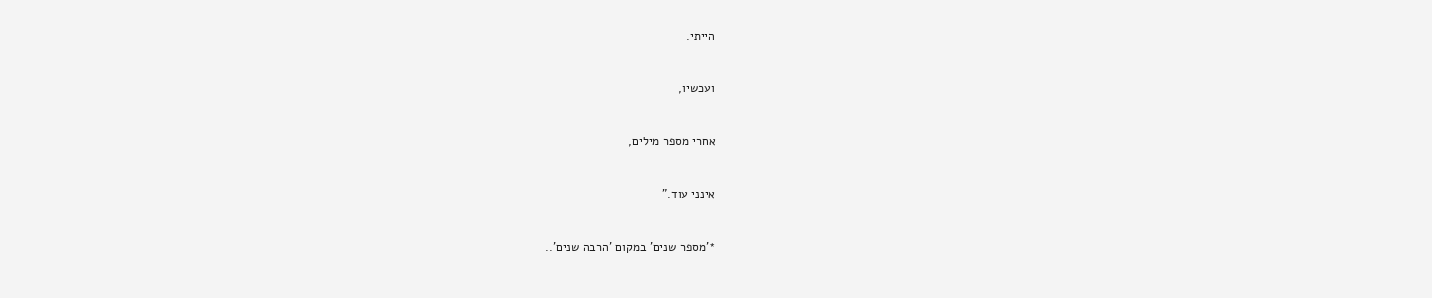הייתי.



ועכשיו,



אחרי מספר מילים,



אינני עוד."



*'מספר שנים' במקום 'הרבה שנים'..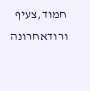חמוד,צעיף ורודאחרונה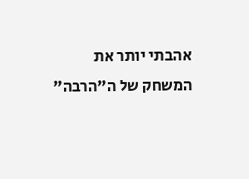אהבתי יותר את המשחק של ה"הרבה"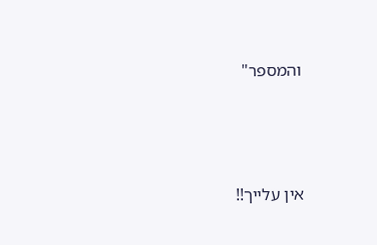והמספר"





אין עלייך!!